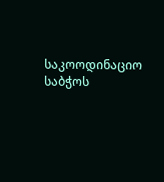საკოოდინაციო საბჭოს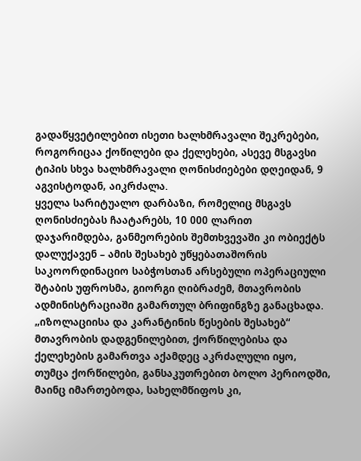გადაწყვეტილებით ისეთი ხალხმრავალი შეკრებები, როგორიცაა ქოწილები და ქელეხები, ასევე მსგავსი ტიპის სხვა ხალხმრავალი ღონისძიებები დღეიდან, 9 აგვისტოდან, აიკრძალა.
ყველა სარიტუალო დარბაზი, რომელიც მსგავს ღონისძიებას ჩაატარებს, 10 000 ლარით დაჯარიმდება, განმეორების შემთხვევაში კი ობიექტს დალუქავენ – ამის შესახებ უწყებათაშორის საკოორდინაციო საბჭოსთან არსებული ოპერაციული შტაბის უფროსმა, გიორგი ღიბრაძემ, მთავრობის ადმინისტრაციაში გამართულ ბრიფინგზე განაცხადა.
„იზოლაციისა და კარანტინის წესების შესახებ“ მთავრობის დადგენილებით, ქორწილებისა და ქელეხების გამართვა აქამდეც აკრძალული იყო, თუმცა ქორწილები, განსაკუთრებით ბოლო პერიოდში, მაინც იმართებოდა, სახელმწიფოს კი,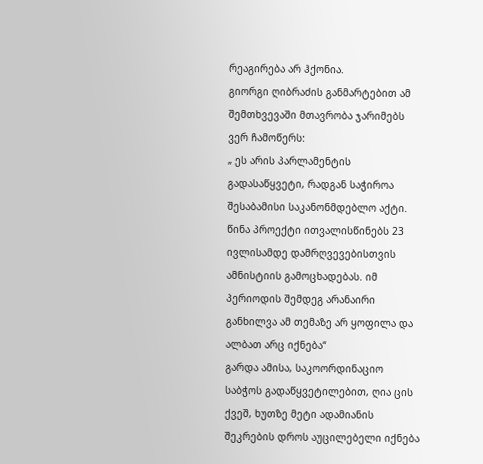რეაგირება არ ჰქონია.
გიორგი ღიბრაძის განმარტებით ამ შემთხვევაში მთავრობა ჯარიმებს ვერ ჩამოწერს:
„ ეს არის პარლამენტის გადასაწყვეტი, რადგან საჭიროა შესაბამისი საკანონმდებლო აქტი. წინა პროექტი ითვალისწინებს 23 ივლისამდე დამრღვევებისთვის ამნისტიის გამოცხადებას. იმ პერიოდის შემდეგ არანაირი განხილვა ამ თემაზე არ ყოფილა და ალბათ არც იქნება“
გარდა ამისა, საკოორდინაციო საბჭოს გადაწყვეტილებით, ღია ცის ქვეშ, ხუთზე მეტი ადამიანის შეკრების დროს აუცილებელი იქნება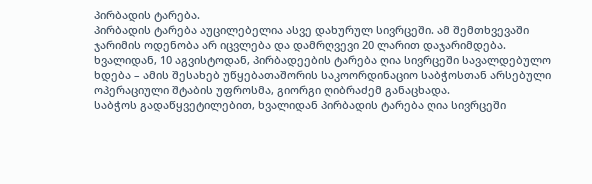პირბადის ტარება.
პირბადის ტარება აუცილებელია ასვე დახურულ სივრცეში. ამ შემთხვევაში ჯარიმის ოდენობა არ იცვლება და დამრღვევი 20 ლარით დაჯარიმდება.
ხვალიდან, 10 აგვისტოდან, პირბადეების ტარება ღია სივრცეში სავალდებულო ხდება – ამის შესახებ უწყებათაშორის საკოორდინაციო საბჭოსთან არსებული ოპერაციული შტაბის უფროსმა, გიორგი ღიბრაძემ განაცხადა.
საბჭოს გადაწყვეტილებით, ხვალიდან პირბადის ტარება ღია სივრცეში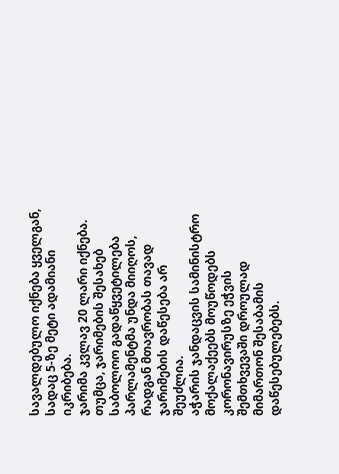სავალდებულო იქნება ყველგან, სადაც 5-ზე მეტი ადამიანი იკრიბება.
ჯარიმა კვლავ 20 ლარი იქნება. თუმცა, ჯარიმების შესახებ საბოლოო გადაწყვეტილება პარლამენტმა უნდა მიიღოს, რადგან მთავრობას თავად ჯარიმების დაწესება არ შეუძლია.
აჭარის ჯანდაცვის სამინისტრო მოქალაქეებს მოუწოდებს კორონავირუსზე ეჭვის შემთხვევაში დროულად მიმართონ შესაბამის დაწესებულებებს.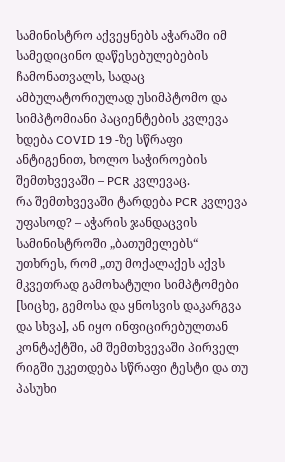სამინისტრო აქვეყნებს აჭარაში იმ სამედიცინო დაწესებულებების ჩამონათვალს, სადაც ამბულატორიულად უსიმპტომო და სიმპტომიანი პაციენტების კვლევა ხდება COVID 19 -ზე სწრაფი ანტიგენით, ხოლო საჭიროების შემთხვევაში – PCR კვლევაც.
რა შემთხვევაში ტარდება PCR კვლევა უფასოდ? – აჭარის ჯანდაცვის სამინისტროში „ბათუმელებს“ უთხრეს, რომ „თუ მოქალაქეს აქვს მკვეთრად გამოხატული სიმპტომები [სიცხე, გემოსა და ყნოსვის დაკარგვა და სხვა], ან იყო ინფიცირებულთან კონტაქტში, ამ შემთხვევაში პირველ რიგში უკეთდება სწრაფი ტესტი და თუ პასუხი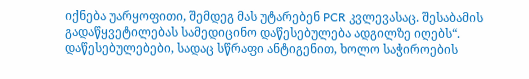იქნება უარყოფითი, შემდეგ მას უტარებენ PCR კვლევასაც. შესაბამის გადაწყვეტილებას სამედიცინო დაწესებულება ადგილზე იღებს“.
დაწესებულებები, სადაც სწრაფი ანტიგენით, ხოლო საჭიროების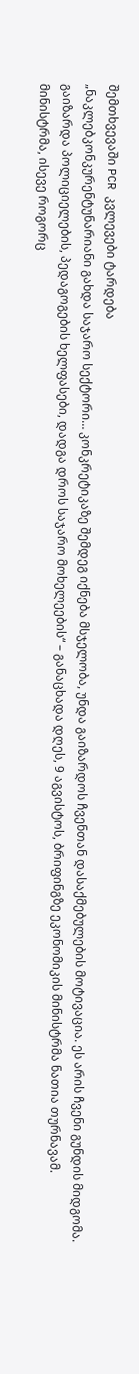შემთხვევაში PCR კვლევები ტარდება
„ნაკლებკონკურენტუნარიანი გახდა საჯარო სექტორი… კონკრეტიკაზე შემდეგ იქნება მსჯელობა, უნდა გაიზარდოს ჩვენთან დასაქმებულების მოტივაცია. ეს არის ჩვენი გუნდის მიდგომა. გაიზარდა პოლიციელების, პედაგოგების ხელფასები, დადგა დროს საჯარო მოხელეების“ – განაცხადა დღეს, 9 აგვისტოს, ბრიფინგზე ეკონომიკის მინისტრმა ნათია თურნავამ.
მინისტრმა, ისევე როგორც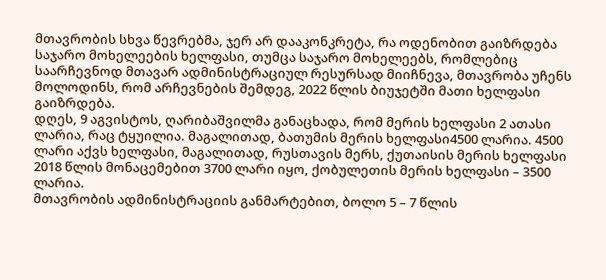მთავრობის სხვა წევრებმა, ჯერ არ დააკონკრეტა, რა ოდენობით გაიზრდება საჯარო მოხელეების ხელფასი, თუმცა საჯარო მოხელეებს, რომლებიც საარჩევნოდ მთავარ ადმინისტრაციულ რესურსად მიიჩნევა, მთავრობა უჩენს მოლოდინს, რომ არჩევნების შემდეგ, 2022 წლის ბიუჯეტში მათი ხელფასი გაიზრდება.
დღეს, 9 აგვისტოს, ღარიბაშვილმა განაცხადა, რომ მერის ხელფასი 2 ათასი ლარია, რაც ტყუილია. მაგალითად, ბათუმის მერის ხელფასი4500 ლარია. 4500 ლარი აქვს ხელფასი, მაგალითად, რუსთავის მერს, ქუთაისის მერის ხელფასი 2018 წლის მონაცემებით 3700 ლარი იყო, ქობულეთის მერის ხელფასი – 3500 ლარია.
მთავრობის ადმინისტრაციის განმარტებით, ბოლო 5 – 7 წლის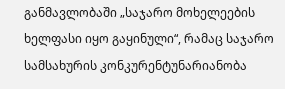განმავლობაში „საჯარო მოხელეების ხელფასი იყო გაყინული“, რამაც საჯარო სამსახურის კონკურენტუნარიანობა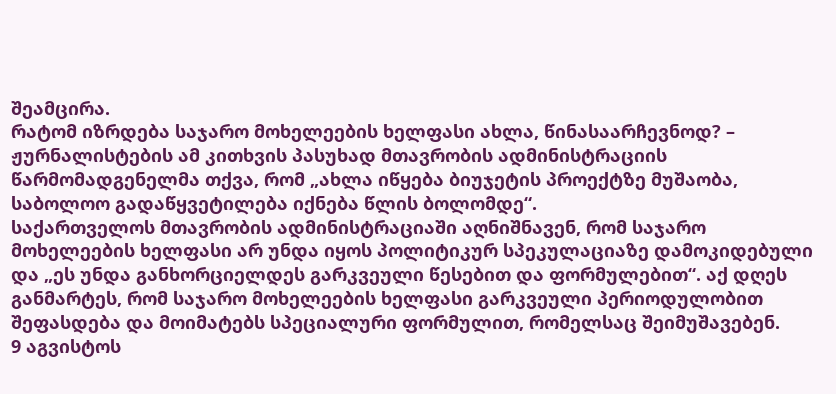შეამცირა.
რატომ იზრდება საჯარო მოხელეების ხელფასი ახლა, წინასაარჩევნოდ? – ჟურნალისტების ამ კითხვის პასუხად მთავრობის ადმინისტრაციის წარმომადგენელმა თქვა, რომ „ახლა იწყება ბიუჯეტის პროექტზე მუშაობა, საბოლოო გადაწყვეტილება იქნება წლის ბოლომდე“.
საქართველოს მთავრობის ადმინისტრაციაში აღნიშნავენ, რომ საჯარო მოხელეების ხელფასი არ უნდა იყოს პოლიტიკურ სპეკულაციაზე დამოკიდებული და „ეს უნდა განხორციელდეს გარკვეული წესებით და ფორმულებით“. აქ დღეს განმარტეს, რომ საჯარო მოხელეების ხელფასი გარკვეული პერიოდულობით შეფასდება და მოიმატებს სპეციალური ფორმულით, რომელსაც შეიმუშავებენ.
9 აგვისტოს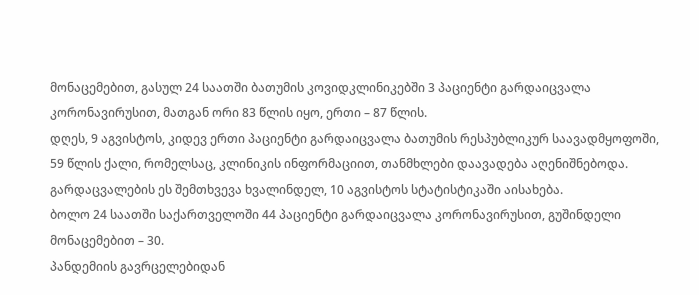მონაცემებით, გასულ 24 საათში ბათუმის კოვიდკლინიკებში 3 პაციენტი გარდაიცვალა კორონავირუსით, მათგან ორი 83 წლის იყო, ერთი – 87 წლის.
დღეს, 9 აგვისტოს, კიდევ ერთი პაციენტი გარდაიცვალა ბათუმის რესპუბლიკურ საავადმყოფოში, 59 წლის ქალი, რომელსაც, კლინიკის ინფორმაციით, თანმხლები დაავადება აღენიშნებოდა. გარდაცვალების ეს შემთხვევა ხვალინდელ, 10 აგვისტოს სტატისტიკაში აისახება.
ბოლო 24 საათში საქართველოში 44 პაციენტი გარდაიცვალა კორონავირუსით, გუშინდელი მონაცემებით – 30.
პანდემიის გავრცელებიდან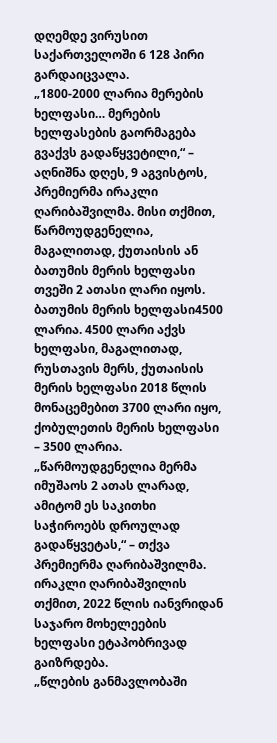დღემდე ვირუსით საქართველოში 6 128 პირი გარდაიცვალა.
„1800-2000 ლარია მერების ხელფასი… მერების ხელფასების გაორმაგება გვაქვს გადაწყვეტილი,“ – აღნიშნა დღეს, 9 აგვისტოს, პრემიერმა ირაკლი ღარიბაშვილმა. მისი თქმით, წარმოუდგენელია, მაგალითად, ქუთაისის ან ბათუმის მერის ხელფასი თვეში 2 ათასი ლარი იყოს.
ბათუმის მერის ხელფასი4500 ლარია. 4500 ლარი აქვს ხელფასი, მაგალითად, რუსთავის მერს, ქუთაისის მერის ხელფასი 2018 წლის მონაცემებით 3700 ლარი იყო, ქობულეთის მერის ხელფასი – 3500 ლარია.
„წარმოუდგენელია მერმა იმუშაოს 2 ათას ლარად, ამიტომ ეს საკითხი საჭიროებს დროულად გადაწყვეტას,“ – თქვა პრემიერმა ღარიბაშვილმა.
ირაკლი ღარიბაშვილის თქმით, 2022 წლის იანვრიდან საჯარო მოხელეების ხელფასი ეტაპობრივად გაიზრდება.
„წლების განმავლობაში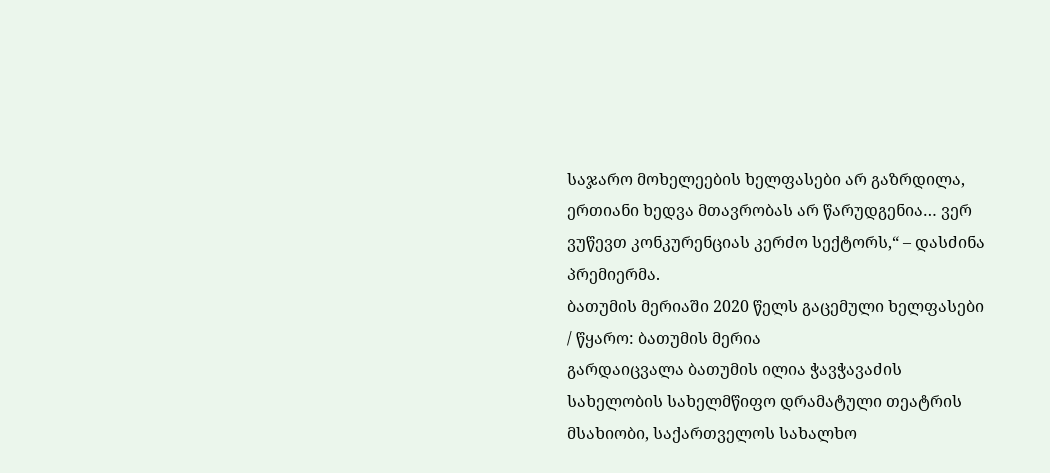საჯარო მოხელეების ხელფასები არ გაზრდილა, ერთიანი ხედვა მთავრობას არ წარუდგენია… ვერ ვუწევთ კონკურენციას კერძო სექტორს,“ – დასძინა პრემიერმა.
ბათუმის მერიაში 2020 წელს გაცემული ხელფასები / წყარო: ბათუმის მერია
გარდაიცვალა ბათუმის ილია ჭავჭავაძის სახელობის სახელმწიფო დრამატული თეატრის მსახიობი, საქართველოს სახალხო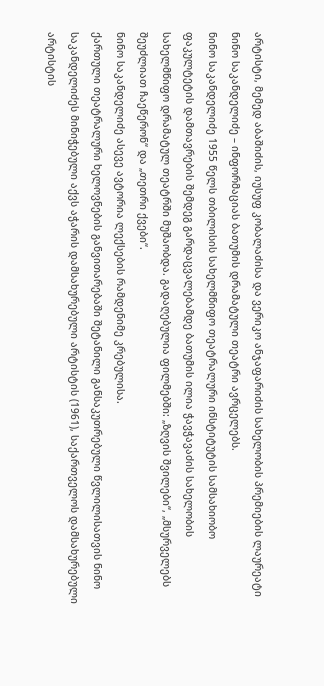არტისტი, მემედ აბაშიძის, იუსუფ კობალაძისა და ვერიკო ანჯაფარიძის სახელობის პრემიების ლაურეატი ნინო საკანდელიძე – ინფორმაციას ბათუმის დრამატული თეატრი ავრცელებს.
ნინო საკანდელიძე 1955 წელს თბილისის სახელმწიფო თეატრალური ინსტიტუტის სამსახიობო ფაკულტეტის დამთავრების შემდეგ გარდაცვალებამდე ბათუმის ილია ჭავჭავაძის სახელობის სახელმწიფო დრამატულ თეატრში მუშაობდა. გადაღებულია ფილმებში: „ზღვის შვილები“, „მსურველებს შეუძლიათ ჩაეწერონ“ და „თეთრი ქვები“.
ნინო საკანდელიძე ასევე ავტორია ლექსების რამდენიმე კრებულისა.
ქართული თეატრალური ხელოვნების განვითარებაში შეტანილი განსაკუთრებული წვლილისათვის ნინო საკანდელიძეს მინიჭებული აქვს აჭარის დამსახურებული არტისტის (1961), საქართველოს დამსახურებული არტისტის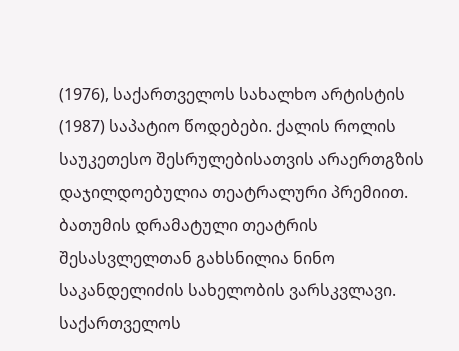(1976), საქართველოს სახალხო არტისტის (1987) საპატიო წოდებები. ქალის როლის საუკეთესო შესრულებისათვის არაერთგზის დაჯილდოებულია თეატრალური პრემიით.
ბათუმის დრამატული თეატრის შესასვლელთან გახსნილია ნინო საკანდელიძის სახელობის ვარსკვლავი.
საქართველოს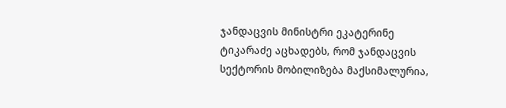ჯანდაცვის მინისტრი ეკატერინე ტიკარაძე აცხადებს, რომ ჯანდაცვის სექტორის მობილიზება მაქსიმალურია,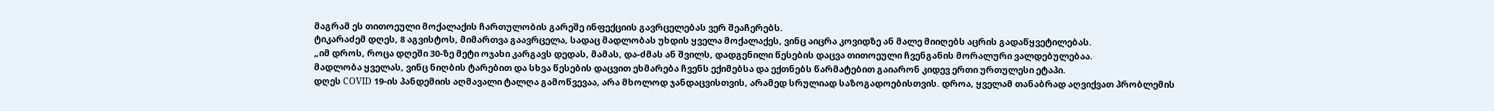მაგრამ ეს თითოეული მოქალაქის ჩართულობის გარეშე ინფექციის გავრცელებას ვერ შეაჩერებს.
ტიკარაძემ დღეს, 8 აგვისტოს, მიმართვა გაავრცელა, სადაც მადლობას უხდის ყველა მოქალაქეს, ვინც აიცრა კოვიდზე ან მალე მიიღებს აცრის გადაწყვეტილებას.
„იმ დროს, როცა დღეში 30-ზე მეტი ოჯახი კარგავს დედას, მამას, და-ძმას ან შვილს, დადგენილი წესების დაცვა თითოეული ჩვენგანის მორალური ვალდებულებაა.
მადლობა ყველას, ვინც ნიღბის ტარებით და სხვა წესების დაცვით ეხმარება ჩვენს ექიმებსა და ექთნებს წარმატებით გაიარონ კიდევ ერთი ურთულესი ეტაპი.
დღეს COVID 19-ის პანდემიის აღმავალი ტალღა გამოწვევაა, არა მხოლოდ ჯანდაცვისთვის, არამედ სრულიად საზოგადოებისთვის. დროა, ყველამ თანაბრად აღვიქვათ პრობლემის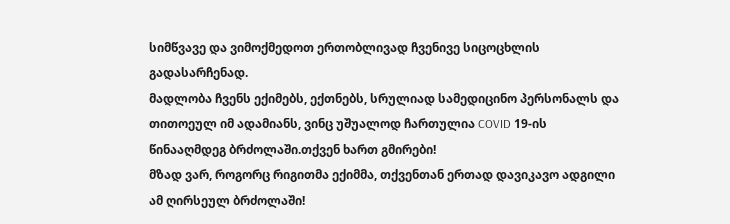სიმწვავე და ვიმოქმედოთ ერთობლივად ჩვენივე სიცოცხლის გადასარჩენად.
მადლობა ჩვენს ექიმებს, ექთნებს, სრულიად სამედიცინო პერსონალს და თითოეულ იმ ადამიანს, ვინც უშუალოდ ჩართულია COVID 19-ის წინააღმდეგ ბრძოლაში.თქვენ ხართ გმირები!
მზად ვარ, როგორც რიგითმა ექიმმა, თქვენთან ერთად დავიკავო ადგილი ამ ღირსეულ ბრძოლაში!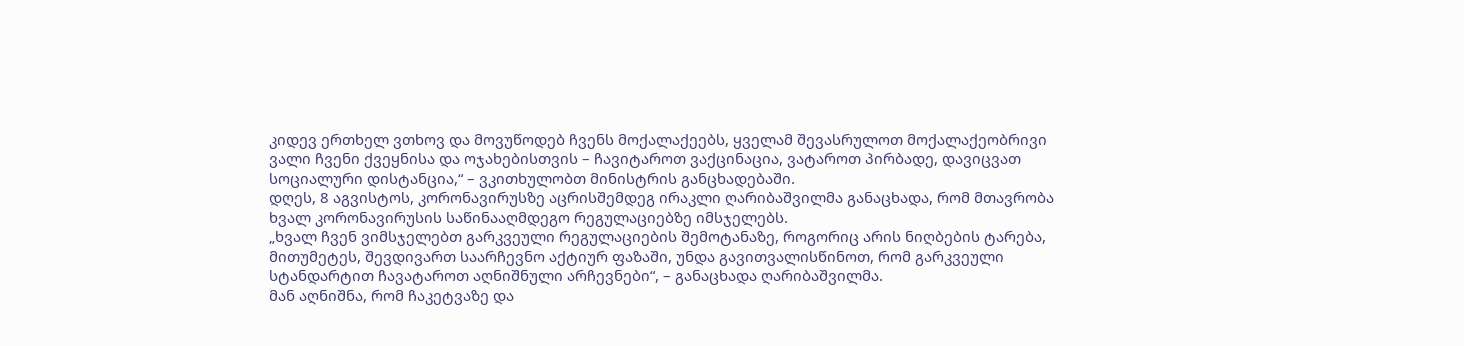კიდევ ერთხელ ვთხოვ და მოვუწოდებ ჩვენს მოქალაქეებს, ყველამ შევასრულოთ მოქალაქეობრივი ვალი ჩვენი ქვეყნისა და ოჯახებისთვის – ჩავიტაროთ ვაქცინაცია, ვატაროთ პირბადე, დავიცვათ სოციალური დისტანცია,“ – ვკითხულობთ მინისტრის განცხადებაში.
დღეს, 8 აგვისტოს, კორონავირუსზე აცრისშემდეგ ირაკლი ღარიბაშვილმა განაცხადა, რომ მთავრობა ხვალ კორონავირუსის საწინააღმდეგო რეგულაციებზე იმსჯელებს.
„ხვალ ჩვენ ვიმსჯელებთ გარკვეული რეგულაციების შემოტანაზე, როგორიც არის ნიღბების ტარება, მითუმეტეს, შევდივართ საარჩევნო აქტიურ ფაზაში, უნდა გავითვალისწინოთ, რომ გარკვეული სტანდარტით ჩავატაროთ აღნიშნული არჩევნები“, – განაცხადა ღარიბაშვილმა.
მან აღნიშნა, რომ ჩაკეტვაზე და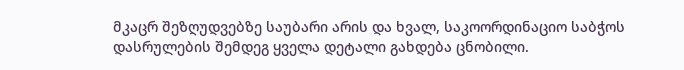მკაცრ შეზღუდვებზე საუბარი არის და ხვალ, საკოორდინაციო საბჭოს დასრულების შემდეგ ყველა დეტალი გახდება ცნობილი.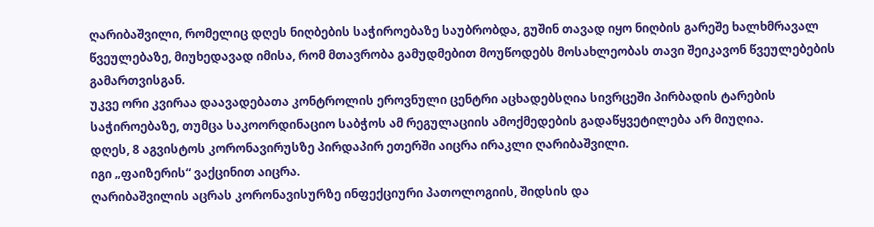ღარიბაშვილი, რომელიც დღეს ნიღბების საჭიროებაზე საუბრობდა, გუშინ თავად იყო ნიღბის გარეშე ხალხმრავალ წვეულებაზე, მიუხედავად იმისა, რომ მთავრობა გამუდმებით მოუწოდებს მოსახლეობას თავი შეიკავონ წვეულებების გამართვისგან.
უკვე ორი კვირაა დაავადებათა კონტროლის ეროვნული ცენტრი აცხადებსღია სივრცეში პირბადის ტარების საჭიროებაზე, თუმცა საკოორდინაციო საბჭოს ამ რეგულაციის ამოქმედების გადაწყვეტილება არ მიუღია.
დღეს, 8 აგვისტოს კორონავირუსზე პირდაპირ ეთერში აიცრა ირაკლი ღარიბაშვილი.
იგი „ფაიზერის“ ვაქცინით აიცრა.
ღარიბაშვილის აცრას კორონავისურზე ინფექციური პათოლოგიის, შიდსის და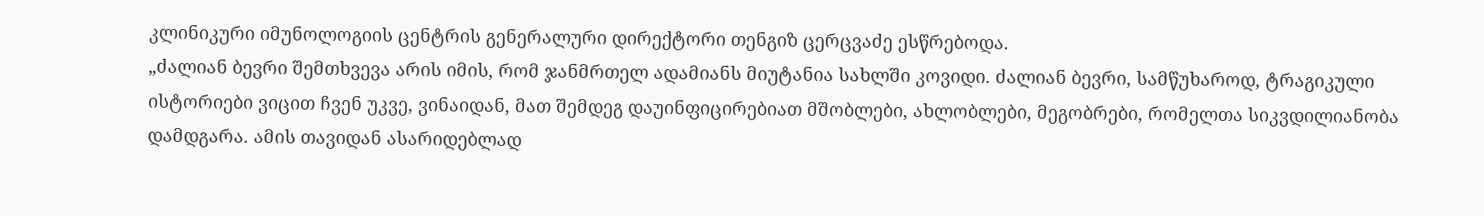კლინიკური იმუნოლოგიის ცენტრის გენერალური დირექტორი თენგიზ ცერცვაძე ესწრებოდა.
„ძალიან ბევრი შემთხვევა არის იმის, რომ ჯანმრთელ ადამიანს მიუტანია სახლში კოვიდი. ძალიან ბევრი, სამწუხაროდ, ტრაგიკული ისტორიები ვიცით ჩვენ უკვე, ვინაიდან, მათ შემდეგ დაუინფიცირებიათ მშობლები, ახლობლები, მეგობრები, რომელთა სიკვდილიანობა დამდგარა. ამის თავიდან ასარიდებლად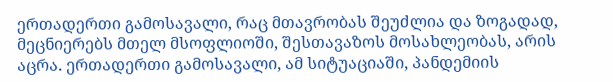ერთადერთი გამოსავალი, რაც მთავრობას შეუძლია და ზოგადად, მეცნიერებს მთელ მსოფლიოში, შესთავაზოს მოსახლეობას, არის აცრა. ერთადერთი გამოსავალი, ამ სიტუაციაში, პანდემიის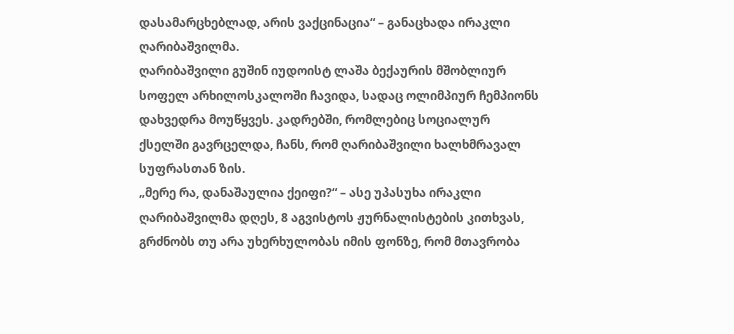დასამარცხებლად, არის ვაქცინაცია“ – განაცხადა ირაკლი ღარიბაშვილმა.
ღარიბაშვილი გუშინ იუდოისტ ლაშა ბექაურის მშობლიურ სოფელ არხილოსკალოში ჩავიდა, სადაც ოლიმპიურ ჩემპიონს დახვედრა მოუწყვეს. კადრებში, რომლებიც სოციალურ ქსელში გავრცელდა, ჩანს, რომ ღარიბაშვილი ხალხმრავალ სუფრასთან ზის.
„მერე რა, დანაშაულია ქეიფი?“ – ასე უპასუხა ირაკლი ღარიბაშვილმა დღეს, 8 აგვისტოს ჟურნალისტების კითხვას, გრძნობს თუ არა უხერხულობას იმის ფონზე, რომ მთავრობა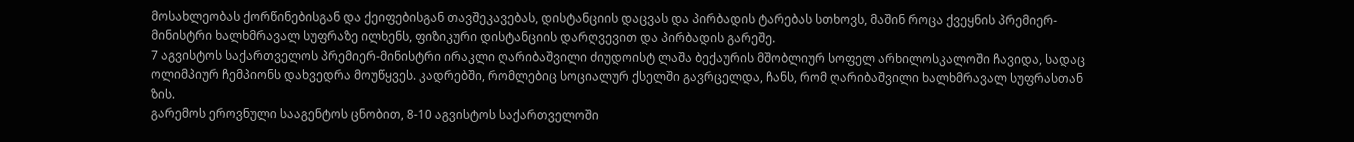მოსახლეობას ქორწინებისგან და ქეიფებისგან თავშეკავებას, დისტანციის დაცვას და პირბადის ტარებას სთხოვს, მაშინ როცა ქვეყნის პრემიერ-მინისტრი ხალხმრავალ სუფრაზე ილხენს, ფიზიკური დისტანციის დარღვევით და პირბადის გარეშე.
7 აგვისტოს საქართველოს პრემიერ-მინისტრი ირაკლი ღარიბაშვილი ძიუდოისტ ლაშა ბექაურის მშობლიურ სოფელ არხილოსკალოში ჩავიდა, სადაც ოლიმპიურ ჩემპიონს დახვედრა მოუწყვეს. კადრებში, რომლებიც სოციალურ ქსელში გავრცელდა, ჩანს, რომ ღარიბაშვილი ხალხმრავალ სუფრასთან ზის.
გარემოს ეროვნული სააგენტოს ცნობით, 8-10 აგვისტოს საქართველოში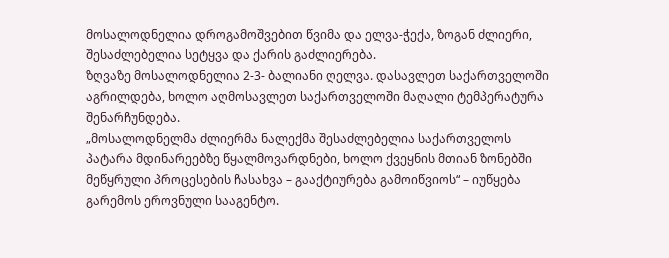მოსალოდნელია დროგამოშვებით წვიმა და ელვა-ჭექა, ზოგან ძლიერი, შესაძლებელია სეტყვა და ქარის გაძლიერება.
ზღვაზე მოსალოდნელია 2-3- ბალიანი ღელვა. დასავლეთ საქართველოში აგრილდება, ხოლო აღმოსავლეთ საქართველოში მაღალი ტემპერატურა შენარჩუნდება.
„მოსალოდნელმა ძლიერმა ნალექმა შესაძლებელია საქართველოს პატარა მდინარეებზე წყალმოვარდნები, ხოლო ქვეყნის მთიან ზონებში მეწყრული პროცესების ჩასახვა – გააქტიურება გამოიწვიოს“ – იუწყება გარემოს ეროვნული სააგენტო.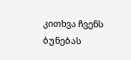კითხვა ჩვენს ბუნებას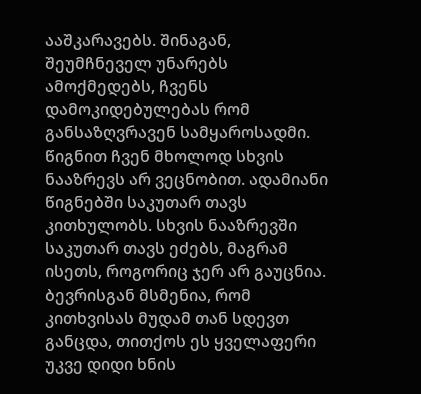ააშკარავებს. შინაგან, შეუმჩნეველ უნარებს ამოქმედებს, ჩვენს დამოკიდებულებას რომ განსაზღვრავენ სამყაროსადმი.
წიგნით ჩვენ მხოლოდ სხვის ნააზრევს არ ვეცნობით. ადამიანი წიგნებში საკუთარ თავს კითხულობს. სხვის ნააზრევში საკუთარ თავს ეძებს, მაგრამ ისეთს, როგორიც ჯერ არ გაუცნია.
ბევრისგან მსმენია, რომ კითხვისას მუდამ თან სდევთ განცდა, თითქოს ეს ყველაფერი უკვე დიდი ხნის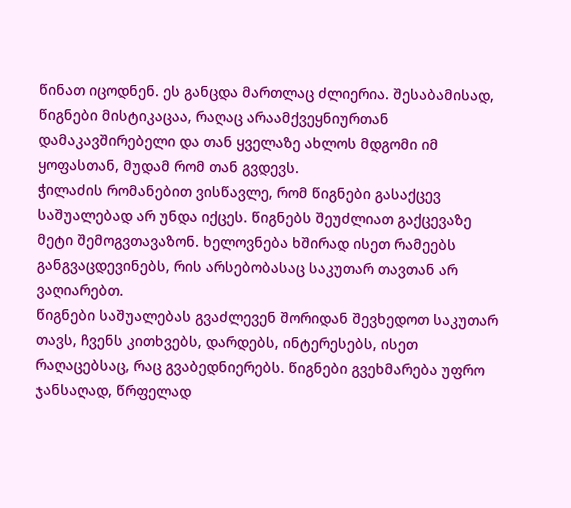წინათ იცოდნენ. ეს განცდა მართლაც ძლიერია. შესაბამისად, წიგნები მისტიკაცაა, რაღაც არაამქვეყნიურთან დამაკავშირებელი და თან ყველაზე ახლოს მდგომი იმ ყოფასთან, მუდამ რომ თან გვდევს.
ჭილაძის რომანებით ვისწავლე, რომ წიგნები გასაქცევ საშუალებად არ უნდა იქცეს. წიგნებს შეუძლიათ გაქცევაზე მეტი შემოგვთავაზონ. ხელოვნება ხშირად ისეთ რამეებს განგვაცდევინებს, რის არსებობასაც საკუთარ თავთან არ ვაღიარებთ.
წიგნები საშუალებას გვაძლევენ შორიდან შევხედოთ საკუთარ თავს, ჩვენს კითხვებს, დარდებს, ინტერესებს, ისეთ რაღაცებსაც, რაც გვაბედნიერებს. წიგნები გვეხმარება უფრო ჯანსაღად, წრფელად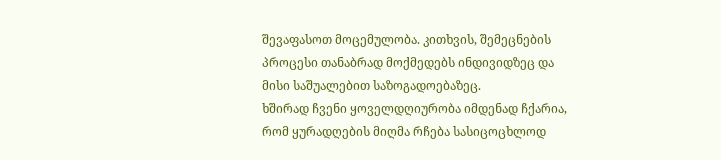შევაფასოთ მოცემულობა. კითხვის, შემეცნების პროცესი თანაბრად მოქმედებს ინდივიდზეც და მისი საშუალებით საზოგადოებაზეც.
ხშირად ჩვენი ყოველდღიურობა იმდენად ჩქარია, რომ ყურადღების მიღმა რჩება სასიცოცხლოდ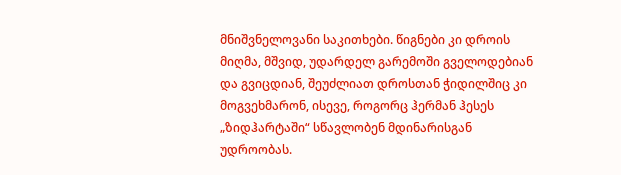მნიშვნელოვანი საკითხები. წიგნები კი დროის მიღმა, მშვიდ, უდარდელ გარემოში გველოდებიან და გვიცდიან, შეუძლიათ დროსთან ჭიდილშიც კი მოგვეხმარონ, ისევე, როგორც ჰერმან ჰესეს „ზიდჰარტაში“ სწავლობენ მდინარისგან უდროობას.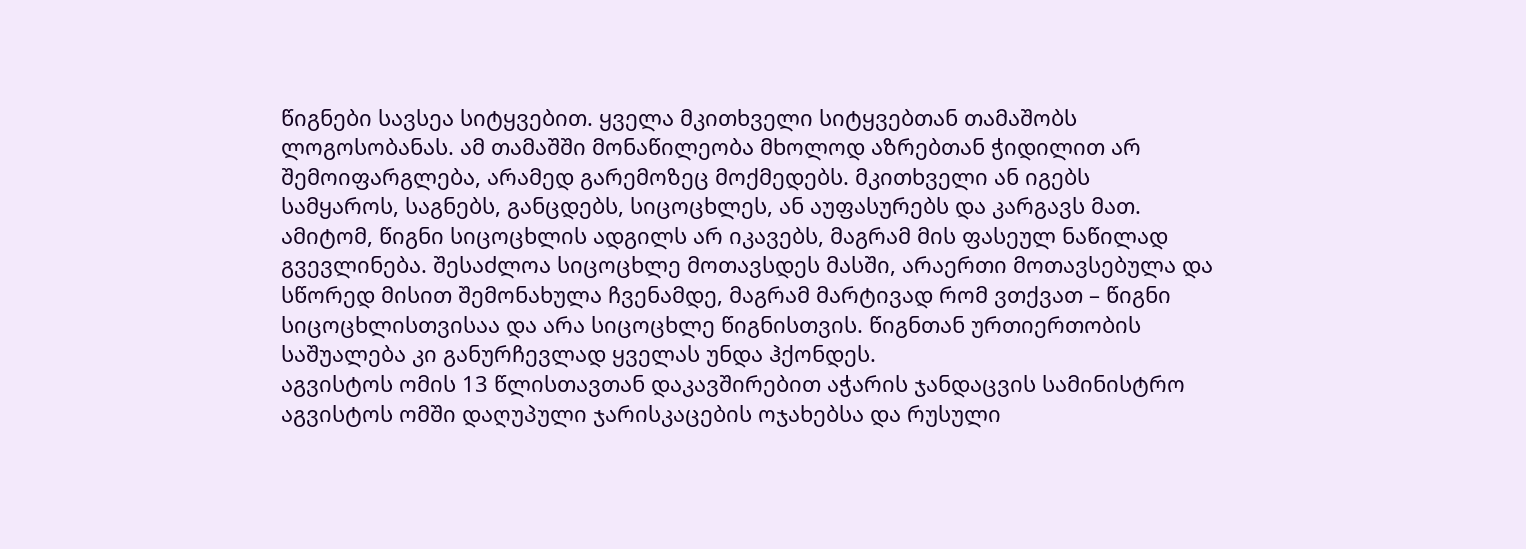წიგნები სავსეა სიტყვებით. ყველა მკითხველი სიტყვებთან თამაშობს ლოგოსობანას. ამ თამაშში მონაწილეობა მხოლოდ აზრებთან ჭიდილით არ შემოიფარგლება, არამედ გარემოზეც მოქმედებს. მკითხველი ან იგებს სამყაროს, საგნებს, განცდებს, სიცოცხლეს, ან აუფასურებს და კარგავს მათ.
ამიტომ, წიგნი სიცოცხლის ადგილს არ იკავებს, მაგრამ მის ფასეულ ნაწილად გვევლინება. შესაძლოა სიცოცხლე მოთავსდეს მასში, არაერთი მოთავსებულა და სწორედ მისით შემონახულა ჩვენამდე, მაგრამ მარტივად რომ ვთქვათ – წიგნი სიცოცხლისთვისაა და არა სიცოცხლე წიგნისთვის. წიგნთან ურთიერთობის საშუალება კი განურჩევლად ყველას უნდა ჰქონდეს.
აგვისტოს ომის 13 წლისთავთან დაკავშირებით აჭარის ჯანდაცვის სამინისტრო აგვისტოს ომში დაღუპული ჯარისკაცების ოჯახებსა და რუსული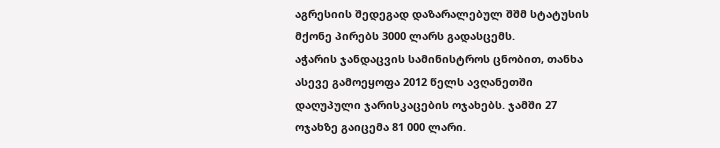აგრესიის შედეგად დაზარალებულ შშმ სტატუსის მქონე პირებს 3000 ლარს გადასცემს.
აჭარის ჯანდაცვის სამინისტროს ცნობით, თანხა ასევე გამოეყოფა 2012 წელს ავღანეთში დაღუპული ჯარისკაცების ოჯახებს. ჯამში 27 ოჯახზე გაიცემა 81 000 ლარი.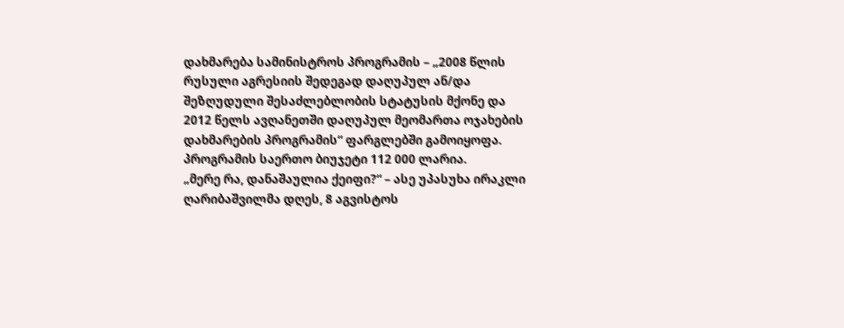დახმარება სამინისტროს პროგრამის – „2008 წლის რუსული აგრესიის შედეგად დაღუპულ ან/და შეზღუდული შესაძლებლობის სტატუსის მქონე და 2012 წელს ავღანეთში დაღუპულ მეომართა ოჯახების დახმარების პროგრამის“ ფარგლებში გამოიყოფა. პროგრამის საერთო ბიუჯეტი 112 000 ლარია.
„მერე რა, დანაშაულია ქეიფი?“ – ასე უპასუხა ირაკლი ღარიბაშვილმა დღეს, 8 აგვისტოს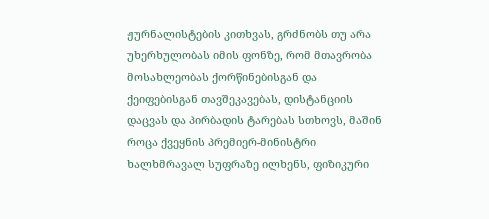ჟურნალისტების კითხვას, გრძნობს თუ არა უხერხულობას იმის ფონზე, რომ მთავრობა მოსახლეობას ქორწინებისგან და ქეიფებისგან თავშეკავებას, დისტანციის დაცვას და პირბადის ტარებას სთხოვს, მაშინ როცა ქვეყნის პრემიერ-მინისტრი ხალხმრავალ სუფრაზე ილხენს, ფიზიკური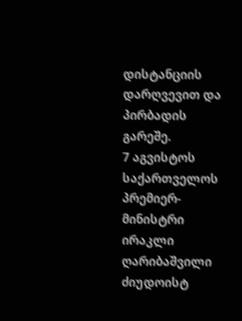დისტანციის დარღვევით და პირბადის გარეშე.
7 აგვისტოს საქართველოს პრემიერ-მინისტრი ირაკლი ღარიბაშვილი ძიუდოისტ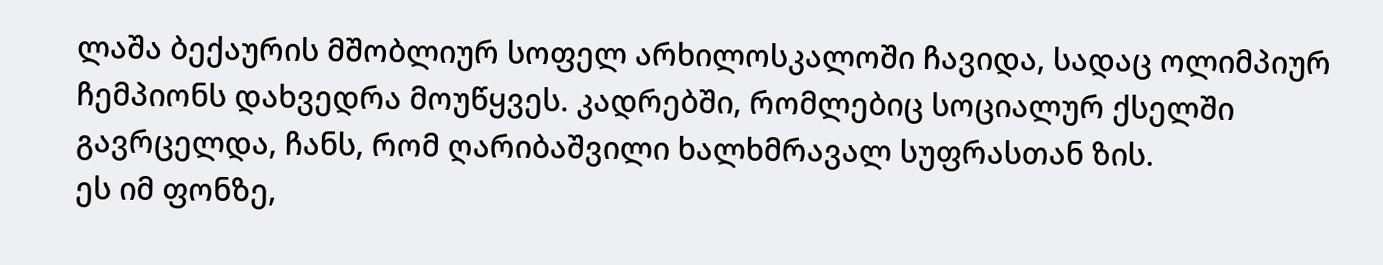ლაშა ბექაურის მშობლიურ სოფელ არხილოსკალოში ჩავიდა, სადაც ოლიმპიურ ჩემპიონს დახვედრა მოუწყვეს. კადრებში, რომლებიც სოციალურ ქსელში გავრცელდა, ჩანს, რომ ღარიბაშვილი ხალხმრავალ სუფრასთან ზის.
ეს იმ ფონზე,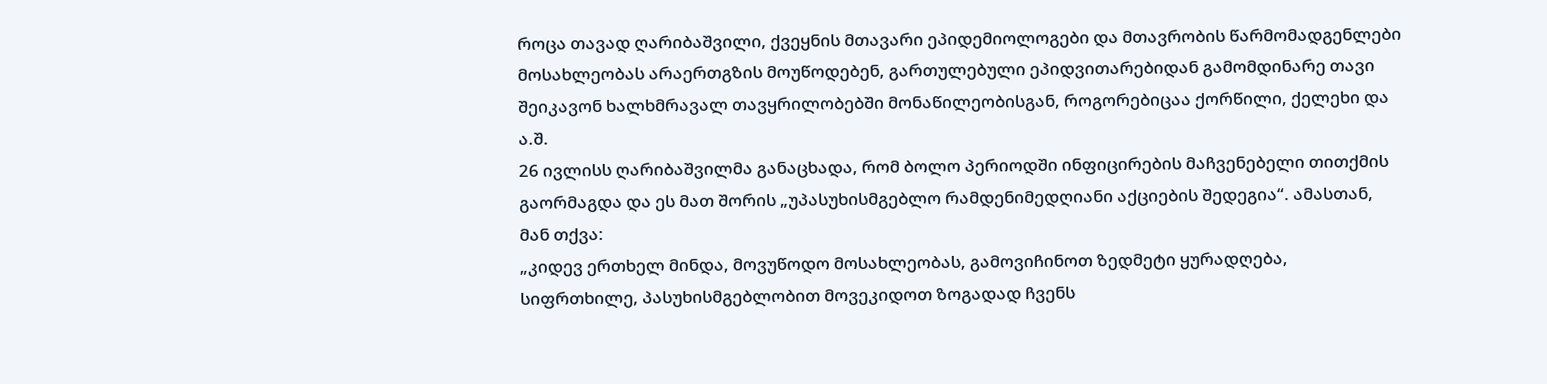როცა თავად ღარიბაშვილი, ქვეყნის მთავარი ეპიდემიოლოგები და მთავრობის წარმომადგენლები მოსახლეობას არაერთგზის მოუწოდებენ, გართულებული ეპიდვითარებიდან გამომდინარე თავი შეიკავონ ხალხმრავალ თავყრილობებში მონაწილეობისგან, როგორებიცაა ქორწილი, ქელეხი და ა.შ.
26 ივლისს ღარიბაშვილმა განაცხადა, რომ ბოლო პერიოდში ინფიცირების მაჩვენებელი თითქმის გაორმაგდა და ეს მათ შორის „უპასუხისმგებლო რამდენიმედღიანი აქციების შედეგია“. ამასთან, მან თქვა:
„კიდევ ერთხელ მინდა, მოვუწოდო მოსახლეობას, გამოვიჩინოთ ზედმეტი ყურადღება, სიფრთხილე, პასუხისმგებლობით მოვეკიდოთ ზოგადად ჩვენს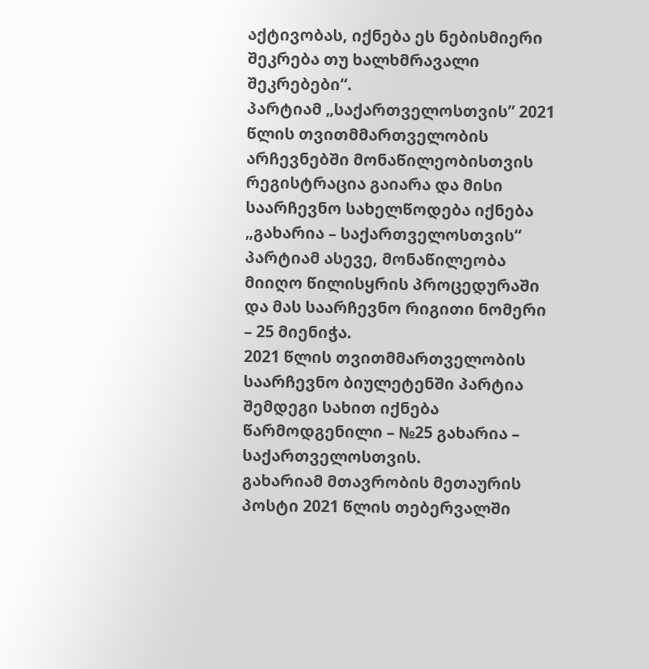აქტივობას, იქნება ეს ნებისმიერი შეკრება თუ ხალხმრავალი შეკრებები“.
პარტიამ „საქართველოსთვის” 2021 წლის თვითმმართველობის არჩევნებში მონაწილეობისთვის რეგისტრაცია გაიარა და მისი საარჩევნო სახელწოდება იქნება „გახარია – საქართველოსთვის“
პარტიამ ასევე, მონაწილეობა მიიღო წილისყრის პროცედურაში და მას საარჩევნო რიგითი ნომერი – 25 მიენიჭა.
2021 წლის თვითმმართველობის საარჩევნო ბიულეტენში პარტია შემდეგი სახით იქნება წარმოდგენილი – №25 გახარია – საქართველოსთვის.
გახარიამ მთავრობის მეთაურის პოსტი 2021 წლის თებერვალში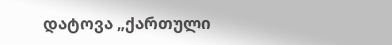დატოვა „ქართული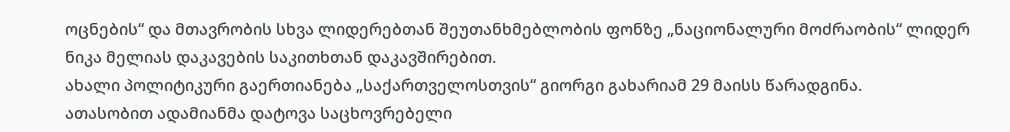ოცნების“ და მთავრობის სხვა ლიდერებთან შეუთანხმებლობის ფონზე „ნაციონალური მოძრაობის“ ლიდერ ნიკა მელიას დაკავების საკითხთან დაკავშირებით.
ახალი პოლიტიკური გაერთიანება „საქართველოსთვის“ გიორგი გახარიამ 29 მაისს წარადგინა.
ათასობით ადამიანმა დატოვა საცხოვრებელი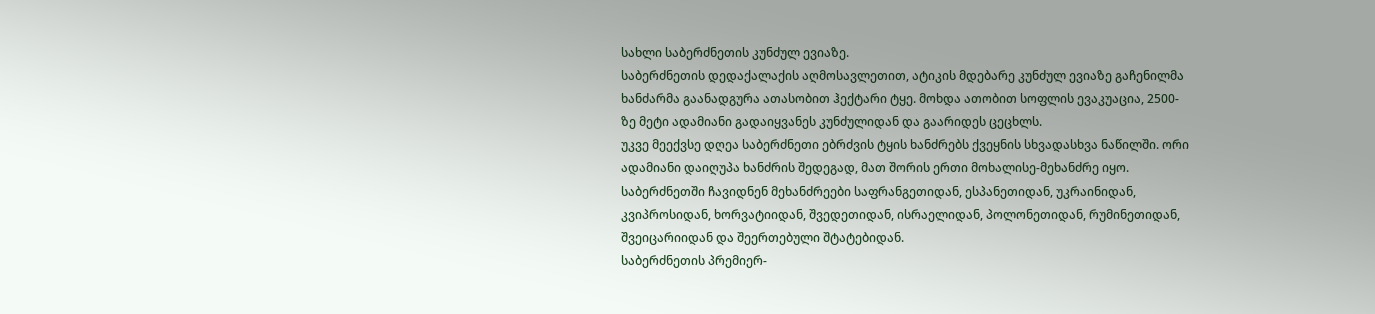სახლი საბერძნეთის კუნძულ ევიაზე.
საბერძნეთის დედაქალაქის აღმოსავლეთით, ატიკის მდებარე კუნძულ ევიაზე გაჩენილმა ხანძარმა გაანადგურა ათასობით ჰექტარი ტყე. მოხდა ათობით სოფლის ევაკუაცია, 2500-ზე მეტი ადამიანი გადაიყვანეს კუნძულიდან და გაარიდეს ცეცხლს.
უკვე მეექვსე დღეა საბერძნეთი ებრძვის ტყის ხანძრებს ქვეყნის სხვადასხვა ნაწილში. ორი ადამიანი დაიღუპა ხანძრის შედეგად, მათ შორის ერთი მოხალისე-მეხანძრე იყო.
საბერძნეთში ჩავიდნენ მეხანძრეები საფრანგეთიდან, ესპანეთიდან, უკრაინიდან, კვიპროსიდან, ხორვატიიდან, შვედეთიდან, ისრაელიდან, პოლონეთიდან, რუმინეთიდან, შვეიცარიიდან და შეერთებული შტატებიდან.
საბერძნეთის პრემიერ-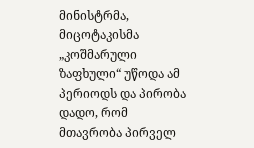მინისტრმა, მიცოტაკისმა „კოშმარული ზაფხული“ უწოდა ამ პერიოდს და პირობა დადო, რომ მთავრობა პირველ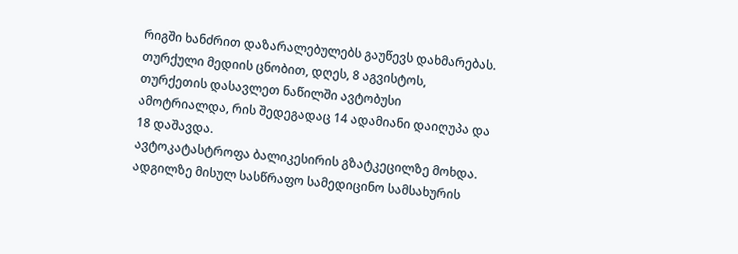რიგში ხანძრით დაზარალებულებს გაუწევს დახმარებას.
თურქული მედიის ცნობით, დღეს, 8 აგვისტოს, თურქეთის დასავლეთ ნაწილში ავტობუსი ამოტრიალდა, რის შედეგადაც 14 ადამიანი დაიღუპა და 18 დაშავდა.
ავტოკატასტროფა ბალიკესირის გზატკეცილზე მოხდა. ადგილზე მისულ სასწრაფო სამედიცინო სამსახურის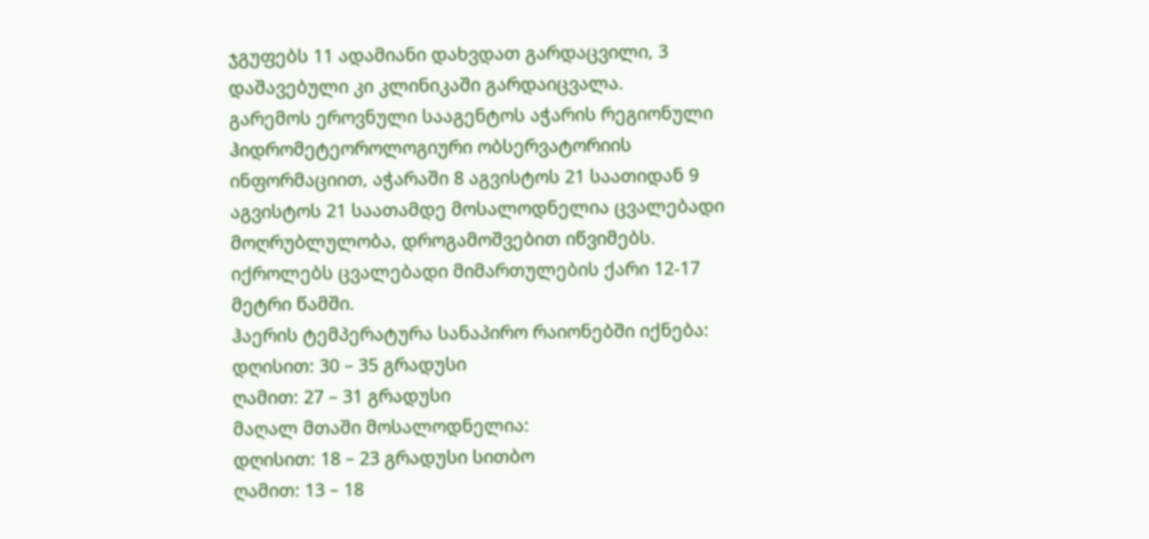ჯგუფებს 11 ადამიანი დახვდათ გარდაცვილი, 3 დაშავებული კი კლინიკაში გარდაიცვალა.
გარემოს ეროვნული სააგენტოს აჭარის რეგიონული ჰიდრომეტეოროლოგიური ობსერვატორიის ინფორმაციით, აჭარაში 8 აგვისტოს 21 საათიდან 9 აგვისტოს 21 საათამდე მოსალოდნელია ცვალებადი მოღრუბლულობა, დროგამოშვებით იწვიმებს.
იქროლებს ცვალებადი მიმართულების ქარი 12-17 მეტრი წამში.
ჰაერის ტემპერატურა სანაპირო რაიონებში იქნება:
დღისით: 30 – 35 გრადუსი
ღამით: 27 – 31 გრადუსი
მაღალ მთაში მოსალოდნელია:
დღისით: 18 – 23 გრადუსი სითბო
ღამით: 13 – 18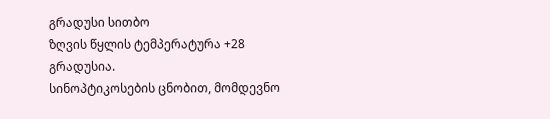გრადუსი სითბო
ზღვის წყლის ტემპერატურა +28 გრადუსია.
სინოპტიკოსების ცნობით, მომდევნო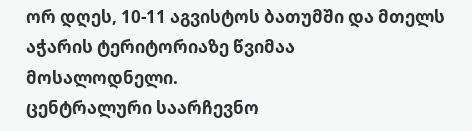ორ დღეს, 10-11 აგვისტოს ბათუმში და მთელს აჭარის ტერიტორიაზე წვიმაა მოსალოდნელი.
ცენტრალური საარჩევნო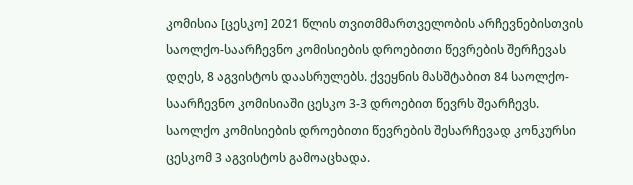კომისია [ცესკო] 2021 წლის თვითმმართველობის არჩევნებისთვის საოლქო-საარჩევნო კომისიების დროებითი წევრების შერჩევას დღეს, 8 აგვისტოს დაასრულებს. ქვეყნის მასშტაბით 84 საოლქო-საარჩევნო კომისიაში ცესკო 3-3 დროებით წევრს შეარჩევს. საოლქო კომისიების დროებითი წევრების შესარჩევად კონკურსი ცესკომ 3 აგვისტოს გამოაცხადა.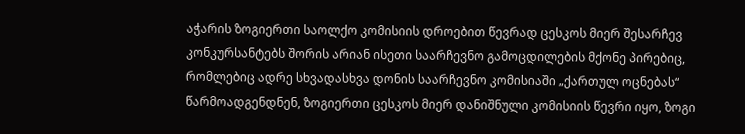აჭარის ზოგიერთი საოლქო კომისიის დროებით წევრად ცესკოს მიერ შესარჩევ კონკურსანტებს შორის არიან ისეთი საარჩევნო გამოცდილების მქონე პირებიც, რომლებიც ადრე სხვადასხვა დონის საარჩევნო კომისიაში „ქართულ ოცნებას“ წარმოადგენდნენ, ზოგიერთი ცესკოს მიერ დანიშნული კომისიის წევრი იყო, ზოგი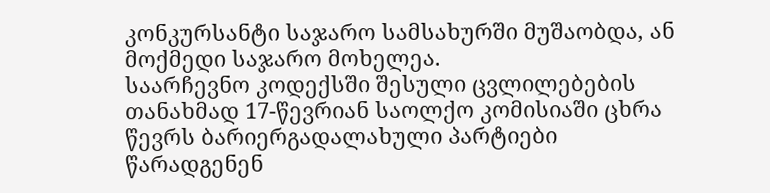კონკურსანტი საჯარო სამსახურში მუშაობდა, ან მოქმედი საჯარო მოხელეა.
საარჩევნო კოდექსში შესული ცვლილებების თანახმად 17-წევრიან საოლქო კომისიაში ცხრა წევრს ბარიერგადალახული პარტიები წარადგენენ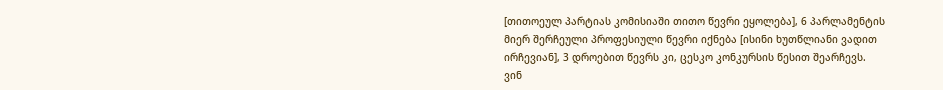[თითოეულ პარტიას კომისიაში თითო წევრი ეყოლება], 6 პარლამენტის მიერ შერჩეული პროფესიული წევრი იქნება [ისინი ხუთწლიანი ვადით ირჩევიან], 3 დროებით წევრს კი, ცესკო კონკურსის წესით შეარჩევს.
ვინ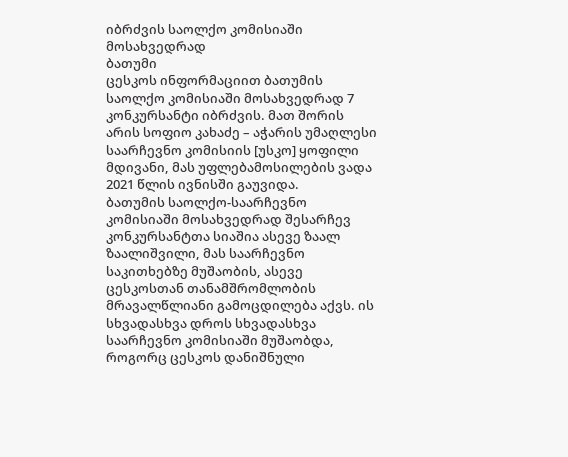იბრძვის საოლქო კომისიაში მოსახვედრად
ბათუმი
ცესკოს ინფორმაციით ბათუმის საოლქო კომისიაში მოსახვედრად 7 კონკურსანტი იბრძვის. მათ შორის არის სოფიო კახაძე – აჭარის უმაღლესი საარჩევნო კომისიის [უსკო] ყოფილი მდივანი, მას უფლებამოსილების ვადა 2021 წლის ივნისში გაუვიდა.
ბათუმის საოლქო-საარჩევნო კომისიაში მოსახვედრად შესარჩევ კონკურსანტთა სიაშია ასევე ზაალ ზაალიშვილი, მას საარჩევნო საკითხებზე მუშაობის, ასევე ცესკოსთან თანამშრომლობის მრავალწლიანი გამოცდილება აქვს. ის სხვადასხვა დროს სხვადასხვა საარჩევნო კომისიაში მუშაობდა, როგორც ცესკოს დანიშნული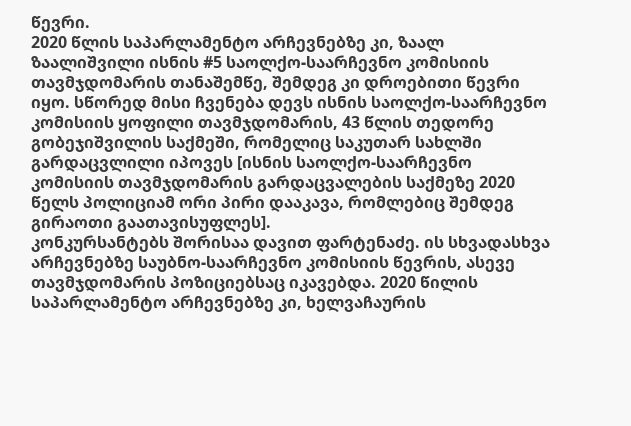წევრი.
2020 წლის საპარლამენტო არჩევნებზე კი, ზაალ ზაალიშვილი ისნის #5 საოლქო-საარჩევნო კომისიის თავმჯდომარის თანაშემწე, შემდეგ კი დროებითი წევრი იყო. სწორედ მისი ჩვენება დევს ისნის საოლქო-საარჩევნო კომისიის ყოფილი თავმჯდომარის, 43 წლის თედორე გობეჯიშვილის საქმეში, რომელიც საკუთარ სახლში გარდაცვლილი იპოვეს [ისნის საოლქო-საარჩევნო კომისიის თავმჯდომარის გარდაცვალების საქმეზე 2020 წელს პოლიციამ ორი პირი დააკავა, რომლებიც შემდეგ გირაოთი გაათავისუფლეს].
კონკურსანტებს შორისაა დავით ფარტენაძე. ის სხვადასხვა არჩევნებზე საუბნო-საარჩევნო კომისიის წევრის, ასევე თავმჯდომარის პოზიციებსაც იკავებდა. 2020 წილის საპარლამენტო არჩევნებზე კი, ხელვაჩაურის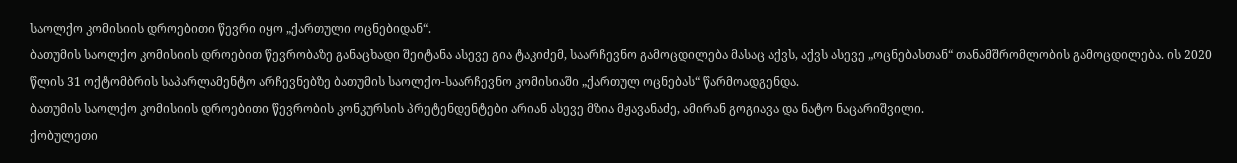საოლქო კომისიის დროებითი წევრი იყო „ქართული ოცნებიდან“.
ბათუმის საოლქო კომისიის დროებით წევრობაზე განაცხადი შეიტანა ასევე გია ტაკიძემ, საარჩევნო გამოცდილება მასაც აქვს, აქვს ასევე „ოცნებასთან“ თანამშრომლობის გამოცდილება. ის 2020 წლის 31 ოქტომბრის საპარლამენტო არჩევნებზე ბათუმის საოლქო-საარჩევნო კომისიაში „ქართულ ოცნებას“ წარმოადგენდა.
ბათუმის საოლქო კომისიის დროებითი წევრობის კონკურსის პრეტენდენტები არიან ასევე მზია მჟავანაძე, ამირან გოგიავა და ნატო ნაცარიშვილი.
ქობულეთი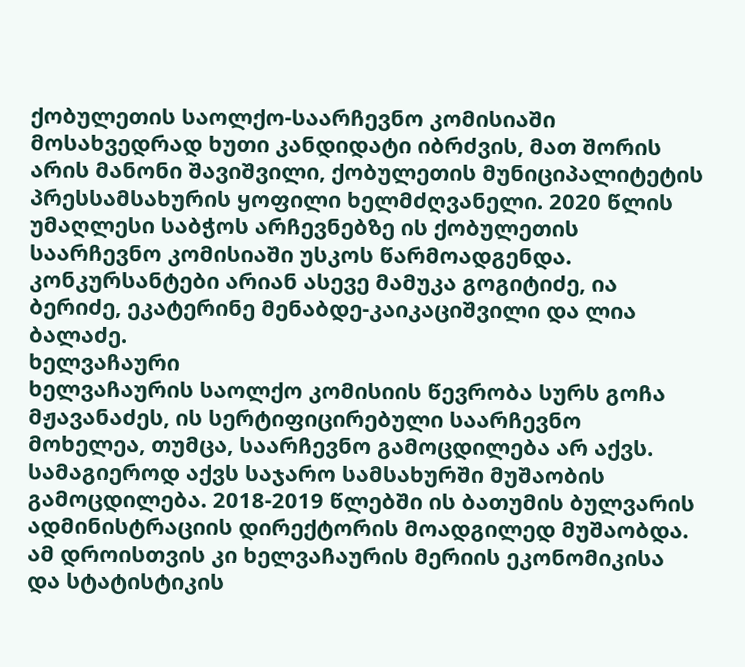ქობულეთის საოლქო-საარჩევნო კომისიაში მოსახვედრად ხუთი კანდიდატი იბრძვის, მათ შორის არის მანონი შავიშვილი, ქობულეთის მუნიციპალიტეტის პრესსამსახურის ყოფილი ხელმძღვანელი. 2020 წლის უმაღლესი საბჭოს არჩევნებზე ის ქობულეთის საარჩევნო კომისიაში უსკოს წარმოადგენდა.
კონკურსანტები არიან ასევე მამუკა გოგიტიძე, ია ბერიძე, ეკატერინე მენაბდე-კაიკაციშვილი და ლია ბალაძე.
ხელვაჩაური
ხელვაჩაურის საოლქო კომისიის წევრობა სურს გოჩა მჟავანაძეს, ის სერტიფიცირებული საარჩევნო მოხელეა, თუმცა, საარჩევნო გამოცდილება არ აქვს. სამაგიეროდ აქვს საჯარო სამსახურში მუშაობის გამოცდილება. 2018-2019 წლებში ის ბათუმის ბულვარის ადმინისტრაციის დირექტორის მოადგილედ მუშაობდა. ამ დროისთვის კი ხელვაჩაურის მერიის ეკონომიკისა და სტატისტიკის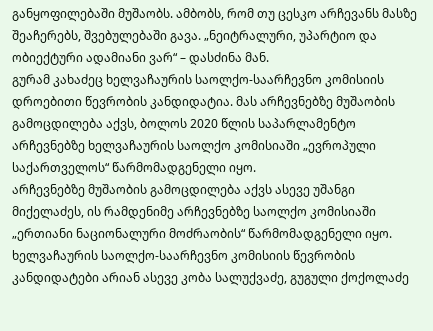განყოფილებაში მუშაობს. ამბობს, რომ თუ ცესკო არჩევანს მასზე შეაჩერებს, შვებულებაში გავა. „ნეიტრალური, უპარტიო და ობიექტური ადამიანი ვარ“ – დასძინა მან.
გურამ კახაძეც ხელვაჩაურის საოლქო-საარჩევნო კომისიის დროებითი წევრობის კანდიდატია. მას არჩევნებზე მუშაობის გამოცდილება აქვს, ბოლოს 2020 წლის საპარლამენტო არჩევნებზე ხელვაჩაურის საოლქო კომისიაში „ევროპული საქართველოს“ წარმომადგენელი იყო.
არჩევნებზე მუშაობის გამოცდილება აქვს ასევე უშანგი მიქელაძეს, ის რამდენიმე არჩევნებზე საოლქო კომისიაში „ერთიანი ნაციონალური მოძრაობის“ წარმომადგენელი იყო.
ხელვაჩაურის საოლქო-საარჩევნო კომისიის წევრობის კანდიდატები არიან ასევე კობა სალუქვაძე, გუგული ქოქოლაძე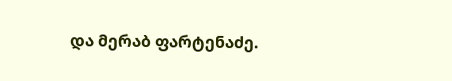და მერაბ ფარტენაძე.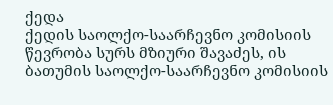ქედა
ქედის საოლქო-საარჩევნო კომისიის წევრობა სურს მზიური შავაძეს, ის ბათუმის საოლქო-საარჩევნო კომისიის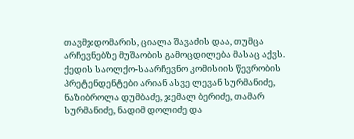თავმჯდომარის, ციალა შავაძის დაა, თუმცა არჩევნებზე მუშაობის გამოცდილება მასაც აქვს.
ქედის საოლქო-საარჩევნო კომისიის წევრობის პრეტენდენტები არიან ასვე ლევან სურმანიძე, ნაზიბროლა დუმბაძე, ჯემალ ბერიძე, თამარ სურმანიძე, ნადიმ დოლიძე და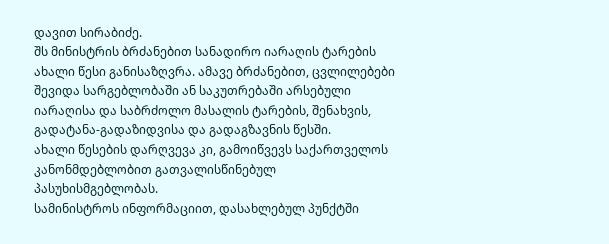დავით სირაბიძე.
შს მინისტრის ბრძანებით სანადირო იარაღის ტარების ახალი წესი განისაზღვრა. ამავე ბრძანებით, ცვლილებები შევიდა სარგებლობაში ან საკუთრებაში არსებული იარაღისა და საბრძოლო მასალის ტარების, შენახვის, გადატანა-გადაზიდვისა და გადაგზავნის წესში.
ახალი წესების დარღვევა კი, გამოიწვევს საქართველოს კანონმდებლობით გათვალისწინებულ პასუხისმგებლობას.
სამინისტროს ინფორმაციით, დასახლებულ პუნქტში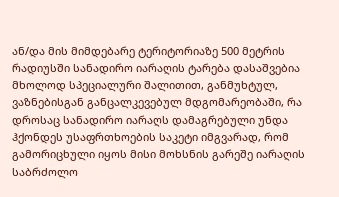ან/და მის მიმდებარე ტერიტორიაზე 500 მეტრის რადიუსში სანადირო იარაღის ტარება დასაშვებია მხოლოდ სპეციალური შალითით, განმუხტულ, ვაზნებისგან განცალკევებულ მდგომარეობაში, რა დროსაც სანადირო იარაღს დამაგრებული უნდა ჰქონდეს უსაფრთხოების საკეტი იმგვარად, რომ გამორიცხული იყოს მისი მოხსნის გარეშე იარაღის საბრძოლო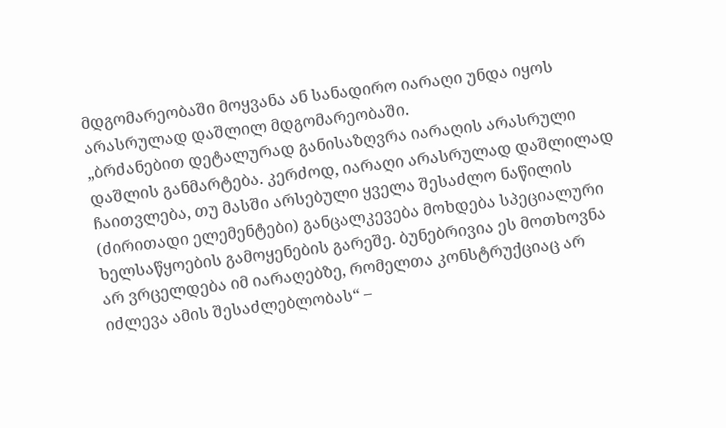მდგომარეობაში მოყვანა ან სანადირო იარაღი უნდა იყოს არასრულად დაშლილ მდგომარეობაში.
„ბრძანებით დეტალურად განისაზღვრა იარაღის არასრული დაშლის განმარტება. კერძოდ, იარაღი არასრულად დაშლილად ჩაითვლება, თუ მასში არსებული ყველა შესაძლო ნაწილის (ძირითადი ელემენტები) განცალკევება მოხდება სპეციალური ხელსაწყოების გამოყენების გარეშე. ბუნებრივია ეს მოთხოვნა არ ვრცელდება იმ იარაღებზე, რომელთა კონსტრუქციაც არ იძლევა ამის შესაძლებლობას“ –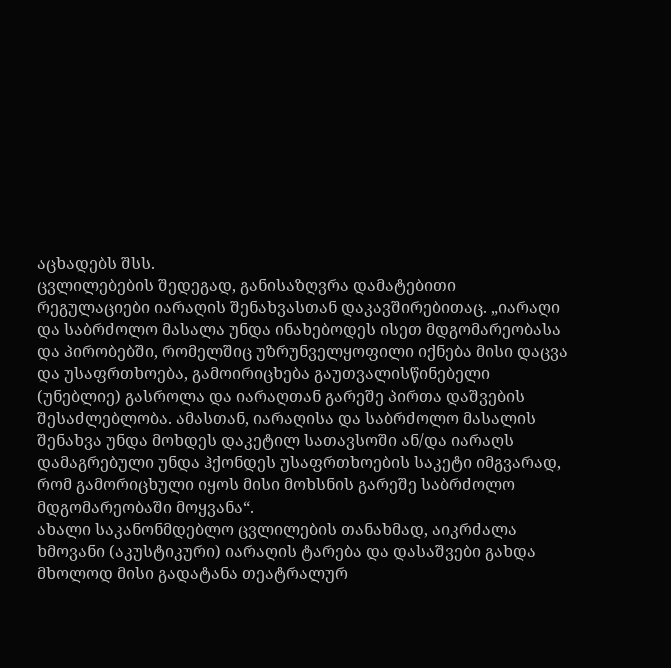აცხადებს შსს.
ცვლილებების შედეგად, განისაზღვრა დამატებითი რეგულაციები იარაღის შენახვასთან დაკავშირებითაც. „იარაღი და საბრძოლო მასალა უნდა ინახებოდეს ისეთ მდგომარეობასა და პირობებში, რომელშიც უზრუნველყოფილი იქნება მისი დაცვა და უსაფრთხოება, გამოირიცხება გაუთვალისწინებელი (უნებლიე) გასროლა და იარაღთან გარეშე პირთა დაშვების შესაძლებლობა. ამასთან, იარაღისა და საბრძოლო მასალის შენახვა უნდა მოხდეს დაკეტილ სათავსოში ან/და იარაღს დამაგრებული უნდა ჰქონდეს უსაფრთხოების საკეტი იმგვარად, რომ გამორიცხული იყოს მისი მოხსნის გარეშე საბრძოლო მდგომარეობაში მოყვანა“.
ახალი საკანონმდებლო ცვლილების თანახმად, აიკრძალა ხმოვანი (აკუსტიკური) იარაღის ტარება და დასაშვები გახდა მხოლოდ მისი გადატანა თეატრალურ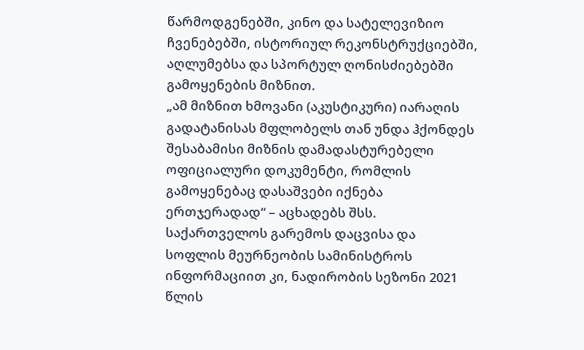წარმოდგენებში, კინო და სატელევიზიო ჩვენებებში, ისტორიულ რეკონსტრუქციებში, აღლუმებსა და სპორტულ ღონისძიებებში გამოყენების მიზნით.
„ამ მიზნით ხმოვანი (აკუსტიკური) იარაღის გადატანისას მფლობელს თან უნდა ჰქონდეს შესაბამისი მიზნის დამადასტურებელი ოფიციალური დოკუმენტი, რომლის გამოყენებაც დასაშვები იქნება ერთჯერადად“ – აცხადებს შსს.
საქართველოს გარემოს დაცვისა და სოფლის მეურნეობის სამინისტროს ინფორმაციით კი, ნადირობის სეზონი 2021 წლის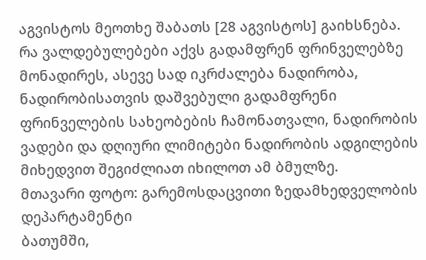აგვისტოს მეოთხე შაბათს [28 აგვისტოს] გაიხსნება.
რა ვალდებულებები აქვს გადამფრენ ფრინველებზე მონადირეს, ასევე სად იკრძალება ნადირობა, ნადირობისათვის დაშვებული გადამფრენი ფრინველების სახეობების ჩამონათვალი, ნადირობის ვადები და დღიური ლიმიტები ნადირობის ადგილების მიხედვით შეგიძლიათ იხილოთ ამ ბმულზე.
მთავარი ფოტო: გარემოსდაცვითი ზედამხედველობის დეპარტამენტი
ბათუმში,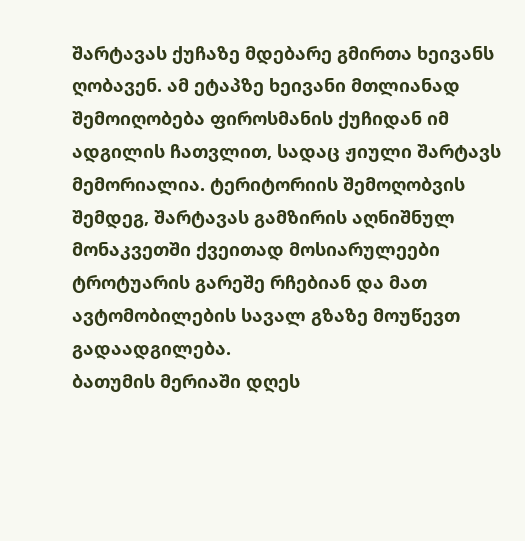შარტავას ქუჩაზე მდებარე გმირთა ხეივანს ღობავენ. ამ ეტაპზე ხეივანი მთლიანად შემოიღობება ფიროსმანის ქუჩიდან იმ ადგილის ჩათვლით, სადაც ჟიული შარტავს მემორიალია. ტერიტორიის შემოღობვის შემდეგ, შარტავას გამზირის აღნიშნულ მონაკვეთში ქვეითად მოსიარულეები ტროტუარის გარეშე რჩებიან და მათ ავტომობილების სავალ გზაზე მოუწევთ გადაადგილება.
ბათუმის მერიაში დღეს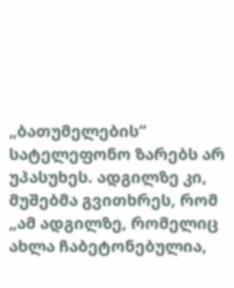„ბათუმელების“ სატელეფონო ზარებს არ უპასუხეს. ადგილზე კი, მუშებმა გვითხრეს, რომ „ამ ადგილზე, რომელიც ახლა ჩაბეტონებულია,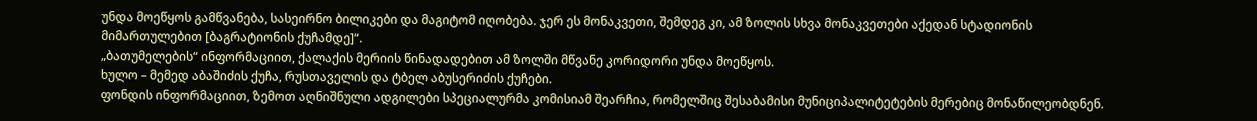უნდა მოეწყოს გამწვანება, სასეირნო ბილიკები და მაგიტომ იღობება. ჯერ ეს მონაკვეთი, შემდეგ კი, ამ ზოლის სხვა მონაკვეთები აქედან სტადიონის მიმართულებით [ბაგრატიონის ქუჩამდე]“.
„ბათუმელების“ ინფორმაციით, ქალაქის მერიის წინადადებით ამ ზოლში მწვანე კორიდორი უნდა მოეწყოს.
ხულო – მემედ აბაშიძის ქუჩა, რუსთაველის და ტბელ აბუსერიძის ქუჩები.
ფონდის ინფორმაციით, ზემოთ აღნიშნული ადგილები სპეციალურმა კომისიამ შეარჩია, რომელშიც შესაბამისი მუნიციპალიტეტების მერებიც მონაწილეობდნენ.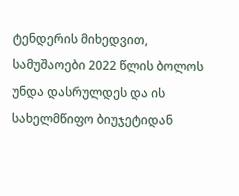ტენდერის მიხედვით, სამუშაოები 2022 წლის ბოლოს უნდა დასრულდეს და ის სახელმწიფო ბიუჯეტიდან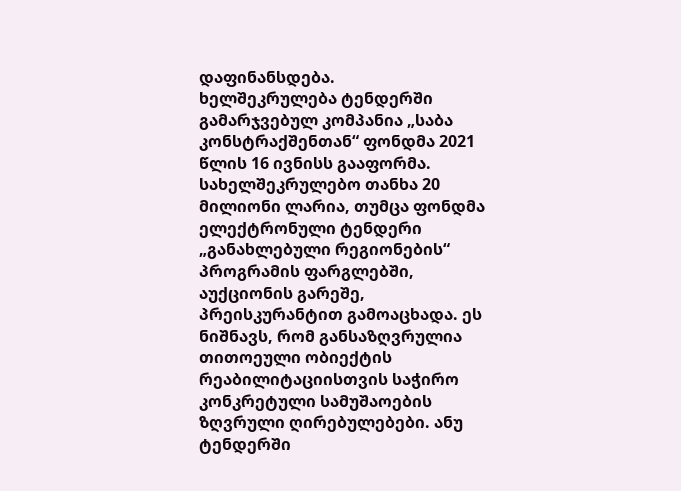დაფინანსდება.
ხელშეკრულება ტენდერში გამარჯვებულ კომპანია „საბა კონსტრაქშენთან“ ფონდმა 2021 წლის 16 ივნისს გააფორმა. სახელშეკრულებო თანხა 20 მილიონი ლარია, თუმცა ფონდმა ელექტრონული ტენდერი „განახლებული რეგიონების“ პროგრამის ფარგლებში, აუქციონის გარეშე, პრეისკურანტით გამოაცხადა. ეს ნიშნავს, რომ განსაზღვრულია თითოეული ობიექტის რეაბილიტაციისთვის საჭირო კონკრეტული სამუშაოების ზღვრული ღირებულებები. ანუ ტენდერში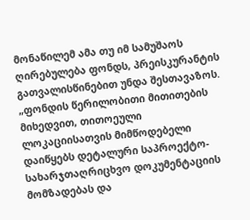მონაწილემ ამა თუ იმ სამუშაოს ღირებულება ფონდს, პრეისკურანტის გათვალისწინებით უნდა შესთავაზოს.
„ფონდის წერილობითი მითითების მიხედვით, თითოეული ლოკაციისათვის მიმწოდებელი დაიწყებს დეტალური საპროექტო-სახარჯთაღრიცხვო დოკუმენტაციის მომზადებას და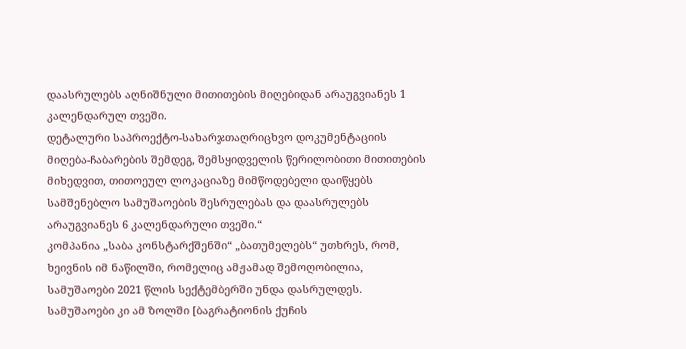დაასრულებს აღნიშნული მითითების მიღებიდან არაუგვიანეს 1 კალენდარულ თვეში.
დეტალური საპროექტო-სახარჯთაღრიცხვო დოკუმენტაციის მიღება-ჩაბარების შემდეგ, შემსყიდველის წერილობითი მითითების მიხედვით, თითოეულ ლოკაციაზე მიმწოდებელი დაიწყებს სამშენებლო სამუშაოების შესრულებას და დაასრულებს არაუგვიანეს 6 კალენდარული თვეში.“
კომპანია „საბა კონსტარქშენში“ „ბათუმელებს“ უთხრეს, რომ, ხეივნის იმ ნაწილში, რომელიც ამჟამად შემოღობილია, სამუშაოები 2021 წლის სექტემბერში უნდა დასრულდეს. სამუშაოები კი ამ ზოლში [ბაგრატიონის ქუჩის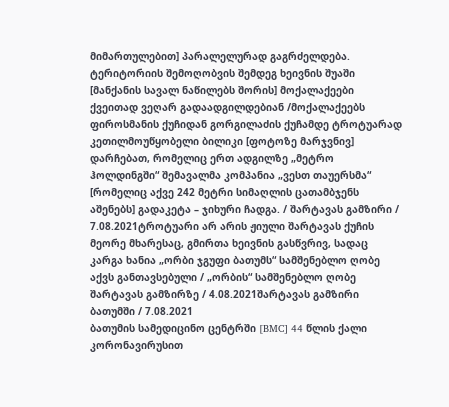მიმართულებით] პარალელურად გაგრძელდება.
ტერიტორიის შემოღობვის შემდეგ ხეივნის შუაში [მანქანის სავალ ნაწილებს შორის] მოქალაქეები ქვეითად ვეღარ გადაადგილდებიან /მოქალაქეებს ფიროსმანის ქუჩიდან გორგილაძის ქუჩამდე ტროტუარად კეთილმოუწყობელი ბილიკი [ფოტოზე მარჯვნივ] დარჩებათ, რომელიც ერთ ადგილზე „მეტრო ჰოლდინგში“ შემავალმა კომპანია „ვესთ თაუერსმა“ [რომელიც აქვე 242 მეტრი სიმაღლის ცათამბჯენს აშენებს] გადაკეტა – ჯიხური ჩადგა. / შარტავას გამზირი / 7.08.2021ტროტუარი არ არის ჟიული შარტავას ქუჩის მეორე მხარესაც, გმირთა ხეივნის გასწვრივ, სადაც კარგა ხანია „ორბი ჯგუფი ბათუმს“ სამშენებლო ღობე აქვს განთავსებული / „ორბის“ სამშენებლო ღობე შარტავას გამზირზე / 4.08.2021შარტავას გამზირი ბათუმში / 7.08.2021
ბათუმის სამედიცინო ცენტრში [BMC] 44 წლის ქალი კორონავირუსით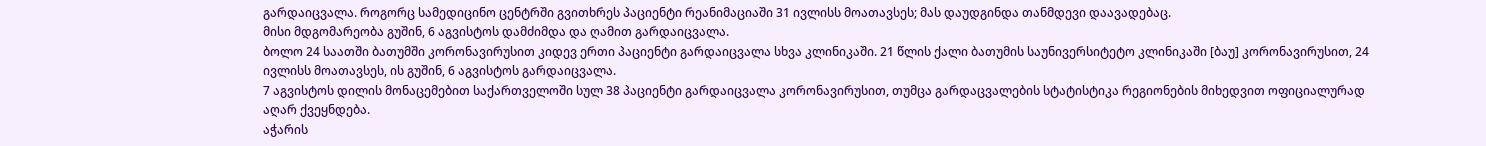გარდაიცვალა. როგორც სამედიცინო ცენტრში გვითხრეს პაციენტი რეანიმაციაში 31 ივლისს მოათავსეს; მას დაუდგინდა თანმდევი დაავადებაც.
მისი მდგომარეობა გუშინ, 6 აგვისტოს დამძიმდა და ღამით გარდაიცვალა.
ბოლო 24 საათში ბათუმში კორონავირუსით კიდევ ერთი პაციენტი გარდაიცვალა სხვა კლინიკაში. 21 წლის ქალი ბათუმის საუნივერსიტეტო კლინიკაში [ბაუ] კორონავირუსით, 24 ივლისს მოათავსეს, ის გუშინ, 6 აგვისტოს გარდაიცვალა.
7 აგვისტოს დილის მონაცემებით საქართველოში სულ 38 პაციენტი გარდაიცვალა კორონავირუსით, თუმცა გარდაცვალების სტატისტიკა რეგიონების მიხედვით ოფიციალურად აღარ ქვეყნდება.
აჭარის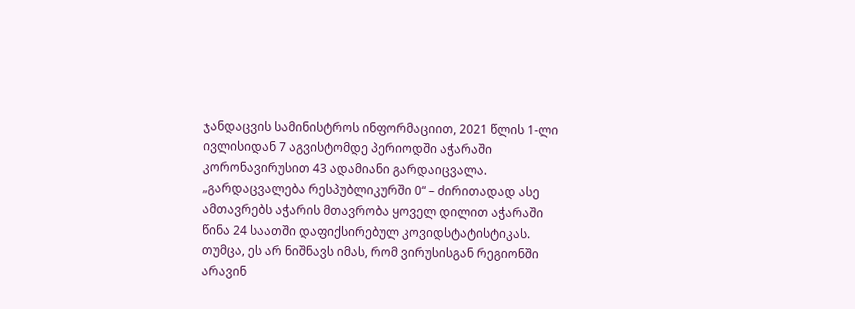ჯანდაცვის სამინისტროს ინფორმაციით, 2021 წლის 1-ლი ივლისიდან 7 აგვისტომდე პერიოდში აჭარაში კორონავირუსით 43 ადამიანი გარდაიცვალა.
„გარდაცვალება რესპუბლიკურში 0“ – ძირითადად ასე ამთავრებს აჭარის მთავრობა ყოველ დილით აჭარაში წინა 24 საათში დაფიქსირებულ კოვიდსტატისტიკას. თუმცა, ეს არ ნიშნავს იმას, რომ ვირუსისგან რეგიონში არავინ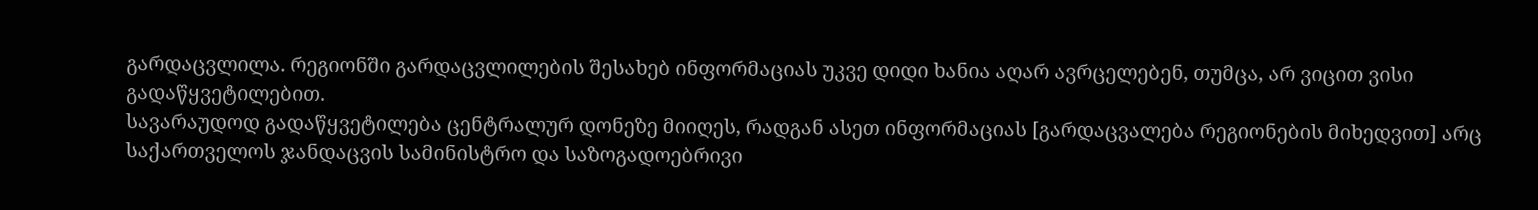გარდაცვლილა. რეგიონში გარდაცვლილების შესახებ ინფორმაციას უკვე დიდი ხანია აღარ ავრცელებენ, თუმცა, არ ვიცით ვისი გადაწყვეტილებით.
სავარაუდოდ გადაწყვეტილება ცენტრალურ დონეზე მიიღეს, რადგან ასეთ ინფორმაციას [გარდაცვალება რეგიონების მიხედვით] არც საქართველოს ჯანდაცვის სამინისტრო და საზოგადოებრივი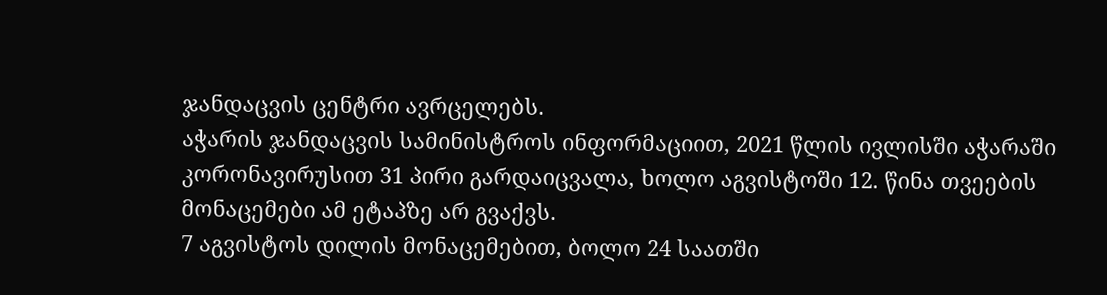ჯანდაცვის ცენტრი ავრცელებს.
აჭარის ჯანდაცვის სამინისტროს ინფორმაციით, 2021 წლის ივლისში აჭარაში კორონავირუსით 31 პირი გარდაიცვალა, ხოლო აგვისტოში 12. წინა თვეების მონაცემები ამ ეტაპზე არ გვაქვს.
7 აგვისტოს დილის მონაცემებით, ბოლო 24 საათში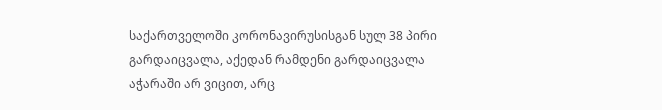საქართველოში კორონავირუსისგან სულ 38 პირი გარდაიცვალა, აქედან რამდენი გარდაიცვალა აჭარაში არ ვიცით, არც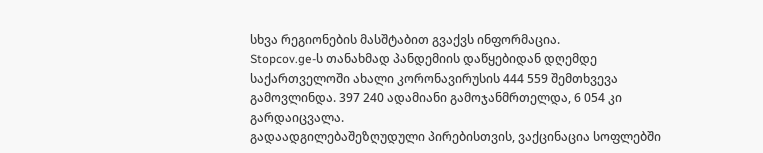სხვა რეგიონების მასშტაბით გვაქვს ინფორმაცია.
Stopcov.ge-ს თანახმად პანდემიის დაწყებიდან დღემდე საქართველოში ახალი კორონავირუსის 444 559 შემთხვევა გამოვლინდა. 397 240 ადამიანი გამოჯანმრთელდა, 6 054 კი გარდაიცვალა.
გადაადგილებაშეზღუდული პირებისთვის, ვაქცინაცია სოფლებში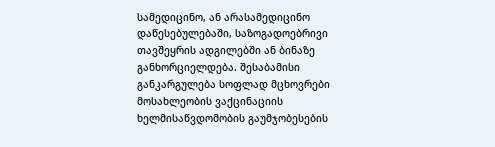სამედიცინო, ან არასამედიცინო დაწესებულებაში, საზოგადოებრივი თავშეყრის ადგილებში ან ბინაზე განხორციელდება. შესაბამისი განკარგულება სოფლად მცხოვრები მოსახლეობის ვაქცინაციის ხელმისაწვდომობის გაუმჯობესების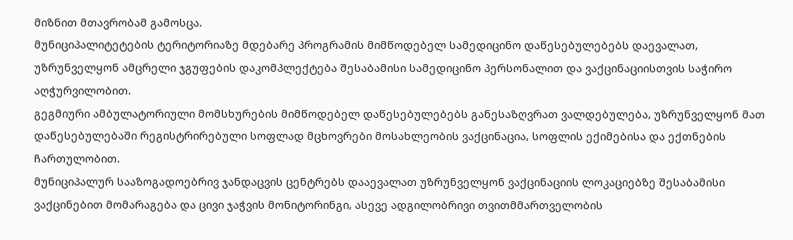მიზნით მთავრობამ გამოსცა.
მუნიციპალიტეტების ტერიტორიაზე მდებარე პროგრამის მიმწოდებელ სამედიცინო დაწესებულებებს დაევალათ, უზრუნველყონ ამცრელი ჯგუფების დაკომპლექტება შესაბამისი სამედიცინო პერსონალით და ვაქცინაციისთვის საჭირო აღჭურვილობით.
გეგმიური ამბულატორიული მომსხურების მიმწოდებელ დაწესებულებებს განესაზღვრათ ვალდებულება, უზრუნველყონ მათ დაწესებულებაში რეგისტრირებული სოფლად მცხოვრები მოსახლეობის ვაქცინაცია, სოფლის ექიმებისა და ექთნების ჩართულობით.
მუნიციპალურ სააზოგადოებრივ ჯანდაცვის ცენტრებს დააევალათ უზრუნველყონ ვაქცინაციის ლოკაციებზე შესაბამისი ვაქცინებით მომარაგება და ცივი ჯაჭვის მონიტორინგი, ასევე ადგილობრივი თვითმმართველობის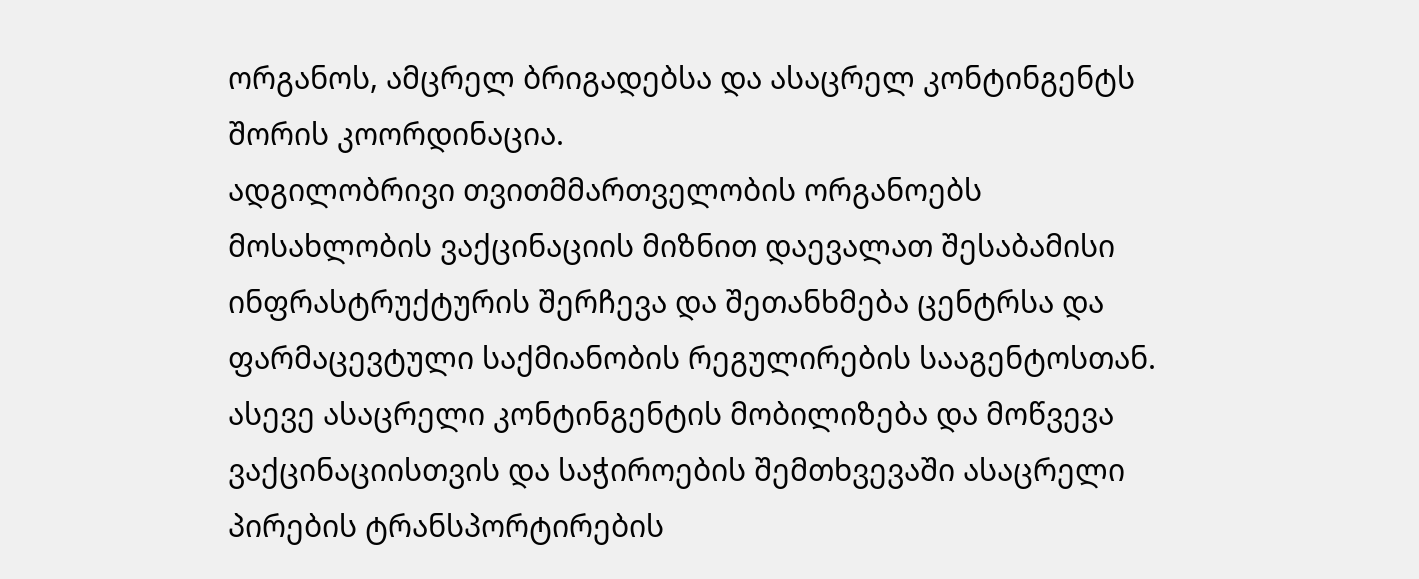ორგანოს, ამცრელ ბრიგადებსა და ასაცრელ კონტინგენტს შორის კოორდინაცია.
ადგილობრივი თვითმმართველობის ორგანოებს მოსახლობის ვაქცინაციის მიზნით დაევალათ შესაბამისი ინფრასტრუქტურის შერჩევა და შეთანხმება ცენტრსა და ფარმაცევტული საქმიანობის რეგულირების სააგენტოსთან. ასევე ასაცრელი კონტინგენტის მობილიზება და მოწვევა ვაქცინაციისთვის და საჭიროების შემთხვევაში ასაცრელი პირების ტრანსპორტირების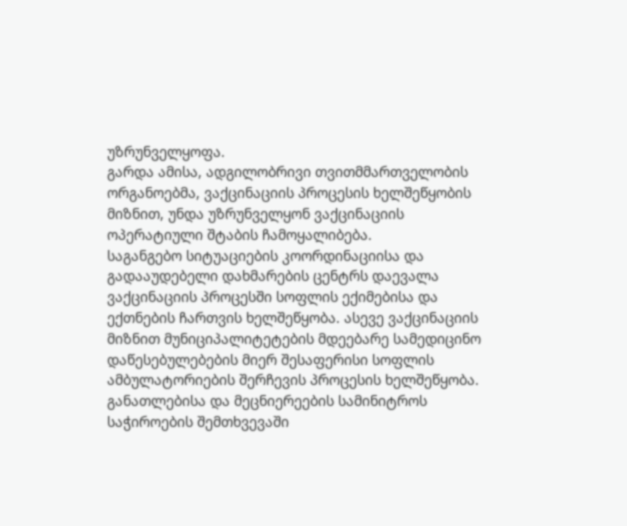უზრუნველყოფა.
გარდა ამისა, ადგილობრივი თვითმმართველობის ორგანოებმა, ვაქცინაციის პროცესის ხელშეწყობის მიზნით, უნდა უზრუნველყონ ვაქცინაციის ოპერატიული შტაბის ჩამოყალიბება.
საგანგებო სიტუაციების კოორდინაციისა და გადააუდებელი დახმარების ცენტრს დაევალა ვაქცინაციის პროცესში სოფლის ექიმებისა და ექთნების ჩართვის ხელშეწყობა. ასევე ვაქცინაციის მიზნით მუნიციპალიტეტების მდეებარე სამედიცინო დაწესებულებების მიერ შესაფერისი სოფლის ამბულატორიების შერჩევის პროცესის ხელშეწყობა.
განათლებისა და მეცნიერეების სამინიტროს საჭიროების შემთხვევაში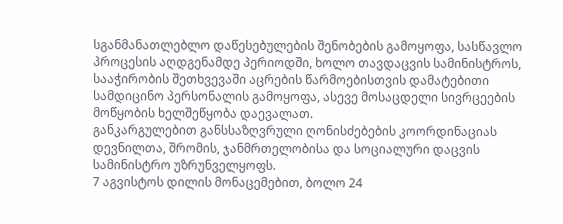სგანმანათლებლო დაწესებულების შენობების გამოყოფა, სასწავლო პროცესის აღდგენამდე პერიოდში, ხოლო თავდაცვის სამინისტროს, სააჭირობის შეთხვევაში აცრების წარმოებისთვის დამატებითი სამდიცინო პერსონალის გამოყოფა, ასევე მოსაცდელი სივრცეების მოწყობის ხელშეწყობა დაევალათ.
განკარგულებით განსსაზღვრული ღონისძებების კოორდინაციას დევნილთა, შრომის, ჯანმრთელობისა და სოციალური დაცვის სამინისტრო უზრუნველყოფს.
7 აგვისტოს დილის მონაცემებით, ბოლო 24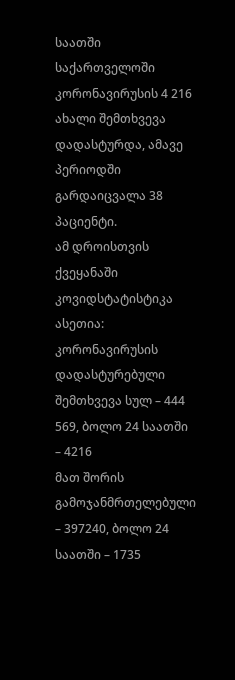საათში საქართველოში კორონავირუსის 4 216 ახალი შემთხვევა დადასტურდა, ამავე პერიოდში გარდაიცვალა 38 პაციენტი.
ამ დროისთვის ქვეყანაში კოვიდსტატისტიკა ასეთია:
კორონავირუსის დადასტურებული შემთხვევა სულ – 444 569, ბოლო 24 საათში – 4216
მათ შორის გამოჯანმრთელებული – 397240, ბოლო 24 საათში – 1735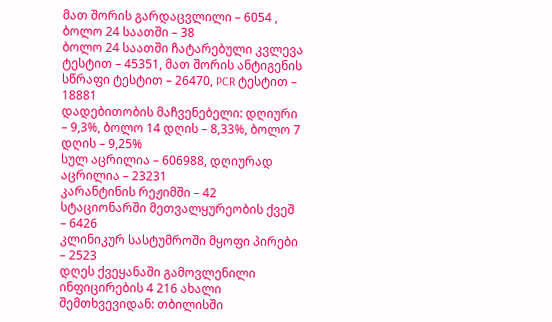მათ შორის გარდაცვლილი – 6054 , ბოლო 24 საათში – 38
ბოლო 24 საათში ჩატარებული კვლევა ტესტით – 45351, მათ შორის ანტიგენის სწრაფი ტესტით – 26470, PCR ტესტით – 18881
დადებითობის მაჩვენებელი: დღიური – 9,3%, ბოლო 14 დღის – 8,33%, ბოლო 7 დღის – 9,25%
სულ აცრილია – 606988, დღიურად აცრილია – 23231
კარანტინის რეჟიმში – 42
სტაციონარში მეთვალყურეობის ქვეშ – 6426
კლინიკურ სასტუმროში მყოფი პირები – 2523
დღეს ქვეყანაში გამოვლენილი ინფიცირების 4 216 ახალი შემთხვევიდან: თბილისში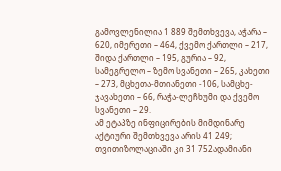გამოვლენილია 1 889 შემთხვევა, აჭარა – 620, იმერეთი – 464, ქვემო ქართლი – 217, შიდა ქართლი – 195, გურია – 92, სამეგრელო – ზემო სვანეთი – 265, კახეთი – 273, მცხეთა-მთიანეთი -106, სამცხე-ჯავახეთი – 66, რაჭა-ლეჩხუმი და ქვემო სვანეთი – 29.
ამ ეტაპზე ინფიცირების მიმდინარე აქტიური შემთხვევა არის 41 249; თვითიზოლაციაში კი 31 752ადამიანი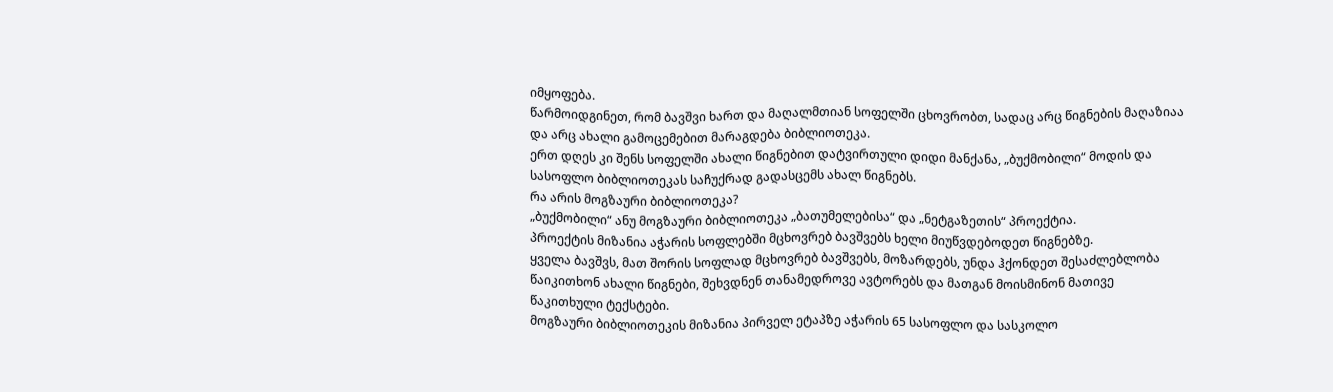იმყოფება.
წარმოიდგინეთ, რომ ბავშვი ხართ და მაღალმთიან სოფელში ცხოვრობთ, სადაც არც წიგნების მაღაზიაა და არც ახალი გამოცემებით მარაგდება ბიბლიოთეკა.
ერთ დღეს კი შენს სოფელში ახალი წიგნებით დატვირთული დიდი მანქანა, „ბუქმობილი“ მოდის და სასოფლო ბიბლიოთეკას საჩუქრად გადასცემს ახალ წიგნებს.
რა არის მოგზაური ბიბლიოთეკა?
„ბუქმობილი“ ანუ მოგზაური ბიბლიოთეკა „ბათუმელებისა“ და „ნეტგაზეთის“ პროექტია.
პროექტის მიზანია აჭარის სოფლებში მცხოვრებ ბავშვებს ხელი მიუწვდებოდეთ წიგნებზე.
ყველა ბავშვს, მათ შორის სოფლად მცხოვრებ ბავშვებს, მოზარდებს, უნდა ჰქონდეთ შესაძლებლობა წაიკითხონ ახალი წიგნები, შეხვდნენ თანამედროვე ავტორებს და მათგან მოისმინონ მათივე წაკითხული ტექსტები.
მოგზაური ბიბლიოთეკის მიზანია პირველ ეტაპზე აჭარის 65 სასოფლო და სასკოლო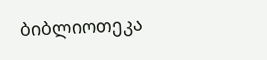ბიბლიოთეკა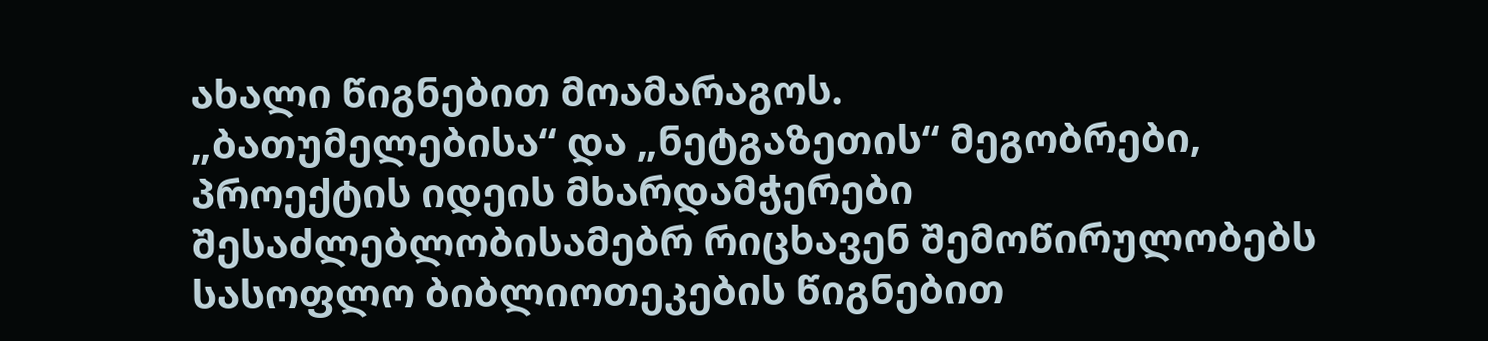ახალი წიგნებით მოამარაგოს.
„ბათუმელებისა“ და „ნეტგაზეთის“ მეგობრები, პროექტის იდეის მხარდამჭერები შესაძლებლობისამებრ რიცხავენ შემოწირულობებს სასოფლო ბიბლიოთეკების წიგნებით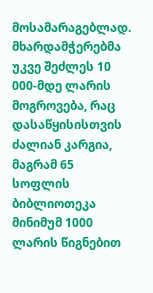მოსამარაგებლად.
მხარდამჭერებმა უკვე შეძლეს 10 000-მდე ლარის მოგროვება, რაც დასაწყისისთვის ძალიან კარგია, მაგრამ 65 სოფლის ბიბლიოთეკა მინიმუმ 1000 ლარის წიგნებით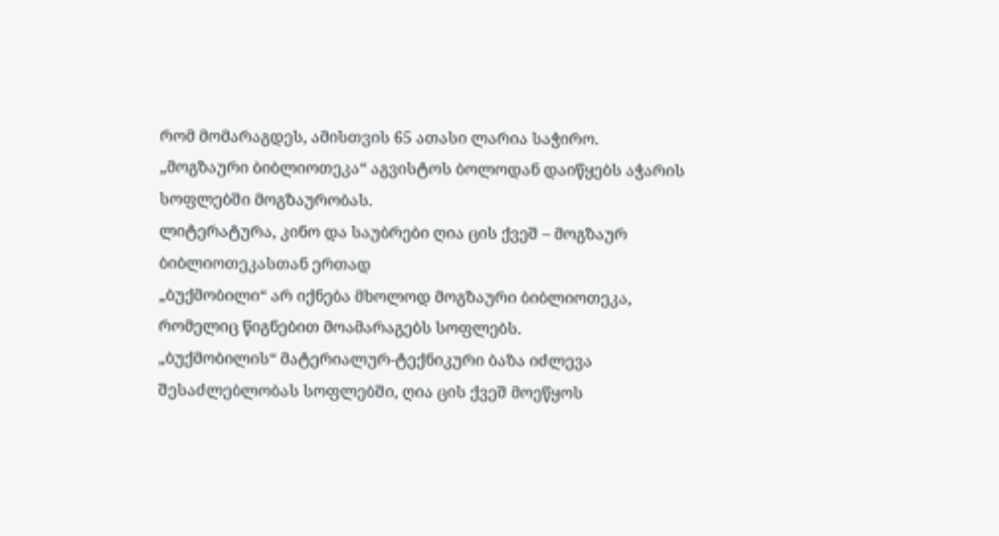რომ მომარაგდეს, ამისთვის 65 ათასი ლარია საჭირო.
„მოგზაური ბიბლიოთეკა“ აგვისტოს ბოლოდან დაიწყებს აჭარის სოფლებში მოგზაურობას.
ლიტერატურა, კინო და საუბრები ღია ცის ქვეშ – მოგზაურ ბიბლიოთეკასთან ერთად
„ბუქმობილი“ არ იქნება მხოლოდ მოგზაური ბიბლიოთეკა, რომელიც წიგნებით მოამარაგებს სოფლებს.
„ბუქმობილის“ მატერიალურ-ტექნიკური ბაზა იძლევა შესაძლებლობას სოფლებში, ღია ცის ქვეშ მოეწყოს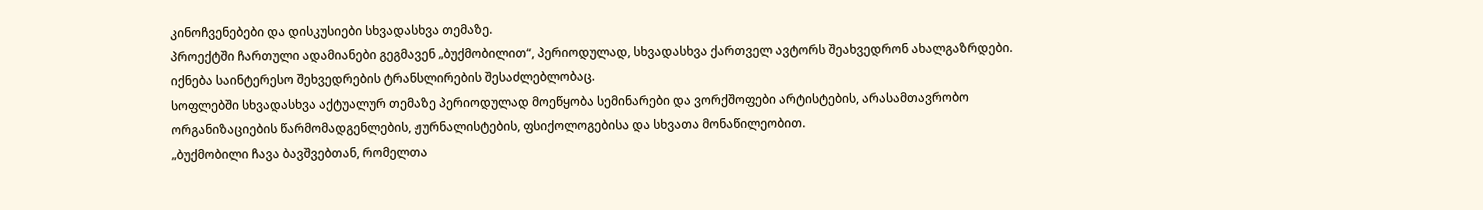კინოჩვენებები და დისკუსიები სხვადასხვა თემაზე.
პროექტში ჩართული ადამიანები გეგმავენ „ბუქმობილით“, პერიოდულად, სხვადასხვა ქართველ ავტორს შეახვედრონ ახალგაზრდები. იქნება საინტერესო შეხვედრების ტრანსლირების შესაძლებლობაც.
სოფლებში სხვადასხვა აქტუალურ თემაზე პერიოდულად მოეწყობა სემინარები და ვორქშოფები არტისტების, არასამთავრობო ორგანიზაციების წარმომადგენლების, ჟურნალისტების, ფსიქოლოგებისა და სხვათა მონაწილეობით.
„ბუქმობილი ჩავა ბავშვებთან, რომელთა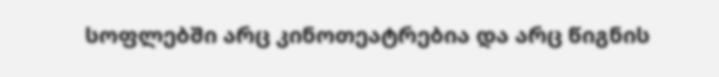სოფლებში არც კინოთეატრებია და არც წიგნის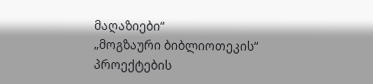მაღაზიები“
„მოგზაური ბიბლიოთეკის“ პროექტების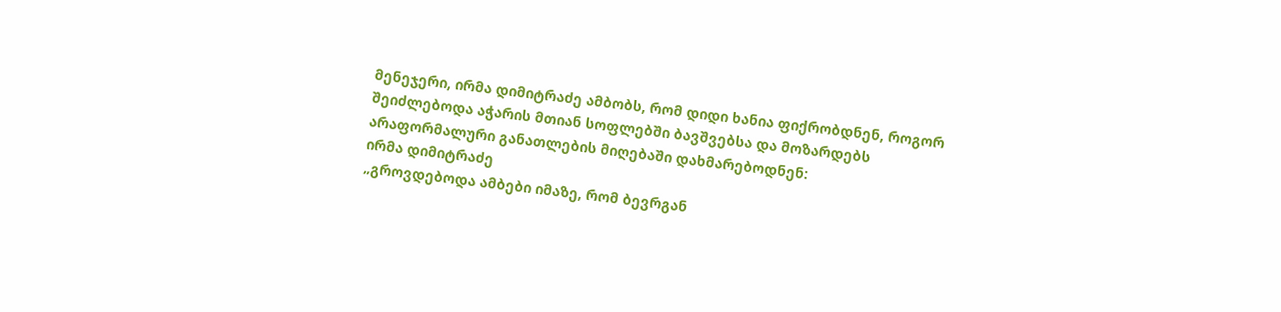მენეჯერი, ირმა დიმიტრაძე ამბობს, რომ დიდი ხანია ფიქრობდნენ, როგორ შეიძლებოდა აჭარის მთიან სოფლებში ბავშვებსა და მოზარდებს არაფორმალური განათლების მიღებაში დახმარებოდნენ:
ირმა დიმიტრაძე
„გროვდებოდა ამბები იმაზე, რომ ბევრგან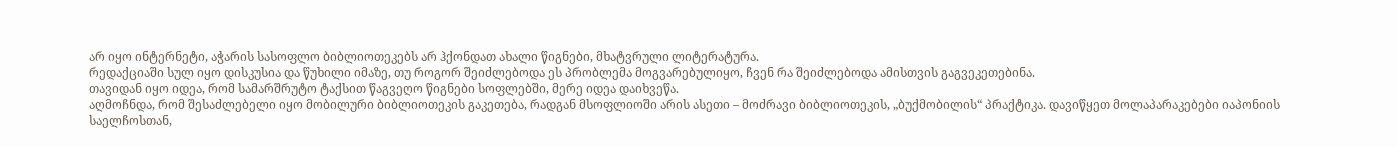არ იყო ინტერნეტი, აჭარის სასოფლო ბიბლიოთეკებს არ ჰქონდათ ახალი წიგნები, მხატვრული ლიტერატურა.
რედაქციაში სულ იყო დისკუსია და წუხილი იმაზე, თუ როგორ შეიძლებოდა ეს პრობლემა მოგვარებულიყო, ჩვენ რა შეიძლებოდა ამისთვის გაგვეკეთებინა.
თავიდან იყო იდეა, რომ სამარშრუტო ტაქსით წაგვეღო წიგნები სოფლებში, მერე იდეა დაიხვეწა.
აღმოჩნდა, რომ შესაძლებელი იყო მობილური ბიბლიოთეკის გაკეთება, რადგან მსოფლიოში არის ასეთი – მოძრავი ბიბლიოთეკის, „ბუქმობილის“ პრაქტიკა. დავიწყეთ მოლაპარაკებები იაპონიის საელჩოსთან,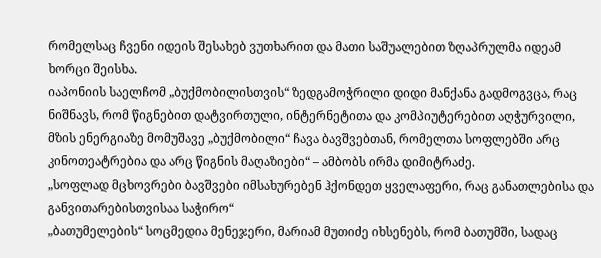რომელსაც ჩვენი იდეის შესახებ ვუთხარით და მათი საშუალებით ზღაპრულმა იდეამ ხორცი შეისხა.
იაპონიის საელჩომ „ბუქმობილისთვის“ ზედგამოჭრილი დიდი მანქანა გადმოგვცა, რაც ნიშნავს, რომ წიგნებით დატვირთული, ინტერნეტითა და კომპიუტერებით აღჭურვილი, მზის ენერგიაზე მომუშავე „ბუქმობილი“ ჩავა ბავშვებთან, რომელთა სოფლებში არც კინოთეატრებია და არც წიგნის მაღაზიები“ – ამბობს ირმა დიმიტრაძე.
„სოფლად მცხოვრები ბავშვები იმსახურებენ ჰქონდეთ ყველაფერი, რაც განათლებისა და განვითარებისთვისაა საჭირო“
„ბათუმელების“ სოცმედია მენეჯერი, მარიამ მუთიძე იხსენებს, რომ ბათუმში, სადაც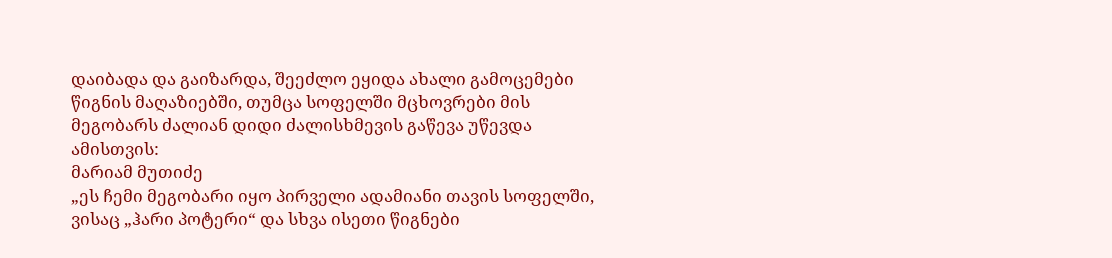დაიბადა და გაიზარდა, შეეძლო ეყიდა ახალი გამოცემები წიგნის მაღაზიებში, თუმცა სოფელში მცხოვრები მის მეგობარს ძალიან დიდი ძალისხმევის გაწევა უწევდა ამისთვის:
მარიამ მუთიძე
„ეს ჩემი მეგობარი იყო პირველი ადამიანი თავის სოფელში, ვისაც „ჰარი პოტერი“ და სხვა ისეთი წიგნები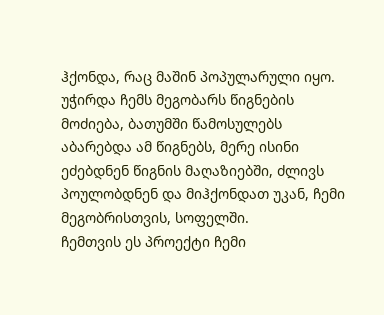ჰქონდა, რაც მაშინ პოპულარული იყო.
უჭირდა ჩემს მეგობარს წიგნების მოძიება, ბათუმში წამოსულებს აბარებდა ამ წიგნებს, მერე ისინი ეძებდნენ წიგნის მაღაზიებში, ძლივს პოულობდნენ და მიჰქონდათ უკან, ჩემი მეგობრისთვის, სოფელში.
ჩემთვის ეს პროექტი ჩემი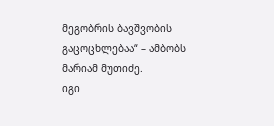მეგობრის ბავშვობის გაცოცხლებაა“ – ამბობს მარიამ მუთიძე.
იგი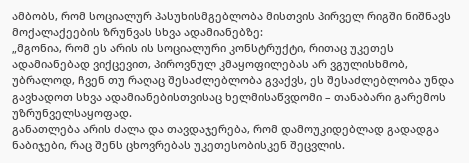ამბობს, რომ სოციალურ პასუხისმგებლობა მისთვის პირველ რიგში ნიშნავს მოქალაქეების ზრუნვას სხვა ადამიანებზე:
„მგონია, რომ ეს არის ის სოციალური კონსტრუქტი, რითაც უკეთეს ადამიანებად ვიქცევით, პიროვნულ კმაყოფილებას არ ვგულისხმობ, უბრალოდ, ჩვენ თუ რაღაც შესაძლებლობა გვაქვს, ეს შესაძლებლობა უნდა გავხადოთ სხვა ადამიანებისთვისაც ხელმისაწვდომი – თანაბარი გარემოს უზრუნველსაყოფად.
განათლება არის ძალა და თავდაჯერება, რომ დამოუკიდებლად გადადგა ნაბიჯები, რაც შენს ცხოვრებას უკეთესობისკენ შეცვლის.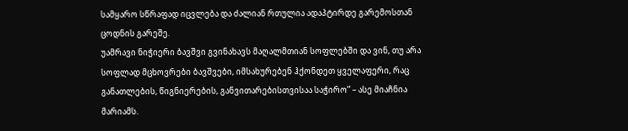სამყარო სწრაფად იცვლება და ძალიან რთულია ადაპტირდე გარემოსთან ცოდნის გარეშე.
უამრავი ნიჭიერი ბავშვი გვინახავს მაღალმთიან სოფლებში და ვინ, თუ არა სოფლად მცხოვრები ბავშვები, იმსახურებენ ჰქონდეთ ყველაფერი, რაც განათლების, წიგნიერების, განვითარებისთვისაა საჭირო“ – ასე მიაჩნია მარიამს.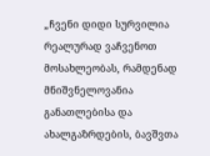„ჩვენი დიდი სურვილია რეალურად ვაჩვენოთ მოსახლეობას, რამდენად მნიშვნელოვანია განათლებისა და ახალგაზრდების, ბავშვთა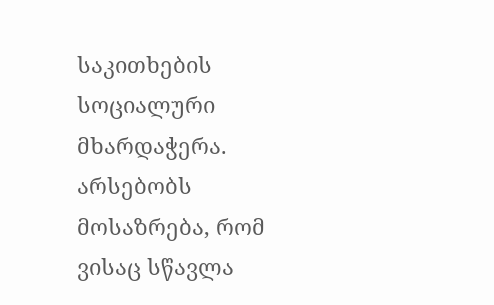საკითხების სოციალური მხარდაჭერა.
არსებობს მოსაზრება, რომ ვისაც სწავლა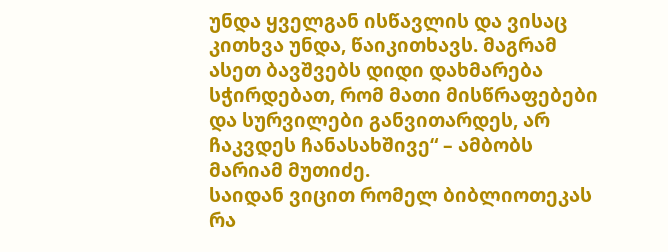უნდა ყველგან ისწავლის და ვისაც კითხვა უნდა, წაიკითხავს. მაგრამ ასეთ ბავშვებს დიდი დახმარება სჭირდებათ, რომ მათი მისწრაფებები და სურვილები განვითარდეს, არ ჩაკვდეს ჩანასახშივე“ – ამბობს მარიამ მუთიძე.
საიდან ვიცით რომელ ბიბლიოთეკას რა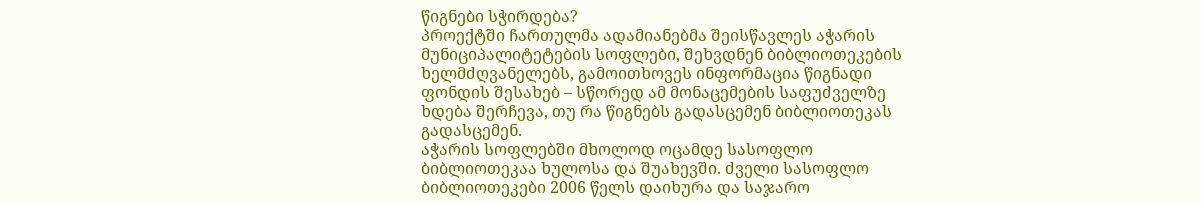წიგნები სჭირდება?
პროექტში ჩართულმა ადამიანებმა შეისწავლეს აჭარის მუნიციპალიტეტების სოფლები, შეხვდნენ ბიბლიოთეკების ხელმძღვანელებს, გამოითხოვეს ინფორმაცია წიგნადი ფონდის შესახებ – სწორედ ამ მონაცემების საფუძველზე ხდება შერჩევა, თუ რა წიგნებს გადასცემენ ბიბლიოთეკას გადასცემენ.
აჭარის სოფლებში მხოლოდ ოცამდე სასოფლო ბიბლიოთეკაა ხულოსა და შუახევში. ძველი სასოფლო ბიბლიოთეკები 2006 წელს დაიხურა და საჯარო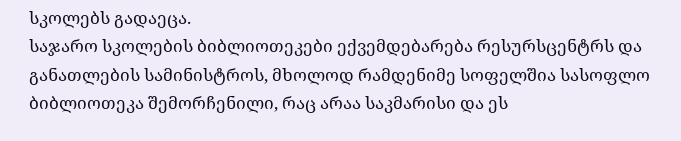სკოლებს გადაეცა.
საჯარო სკოლების ბიბლიოთეკები ექვემდებარება რესურსცენტრს და განათლების სამინისტროს, მხოლოდ რამდენიმე სოფელშია სასოფლო ბიბლიოთეკა შემორჩენილი, რაც არაა საკმარისი და ეს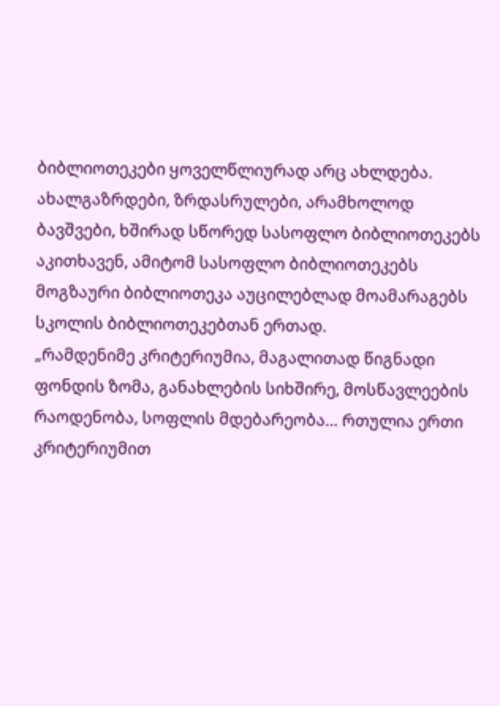ბიბლიოთეკები ყოველწლიურად არც ახლდება.
ახალგაზრდები, ზრდასრულები, არამხოლოდ ბავშვები, ხშირად სწორედ სასოფლო ბიბლიოთეკებს აკითხავენ, ამიტომ სასოფლო ბიბლიოთეკებს მოგზაური ბიბლიოთეკა აუცილებლად მოამარაგებს სკოლის ბიბლიოთეკებთან ერთად.
„რამდენიმე კრიტერიუმია, მაგალითად წიგნადი ფონდის ზომა, განახლების სიხშირე, მოსწავლეების რაოდენობა, სოფლის მდებარეობა… რთულია ერთი კრიტერიუმით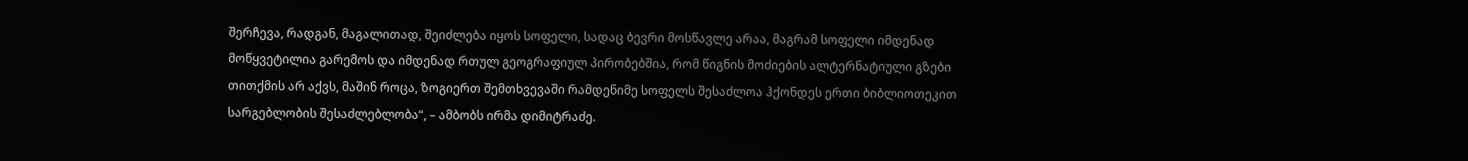შერჩევა, რადგან, მაგალითად, შეიძლება იყოს სოფელი, სადაც ბევრი მოსწავლე არაა, მაგრამ სოფელი იმდენად მოწყვეტილია გარემოს და იმდენად რთულ გეოგრაფიულ პირობებშია, რომ წიგნის მოძიების ალტერნატიული გზები თითქმის არ აქვს, მაშინ როცა, ზოგიერთ შემთხვევაში რამდენიმე სოფელს შესაძლოა ჰქონდეს ერთი ბიბლიოთეკით სარგებლობის შესაძლებლობა“, – ამბობს ირმა დიმიტრაძე.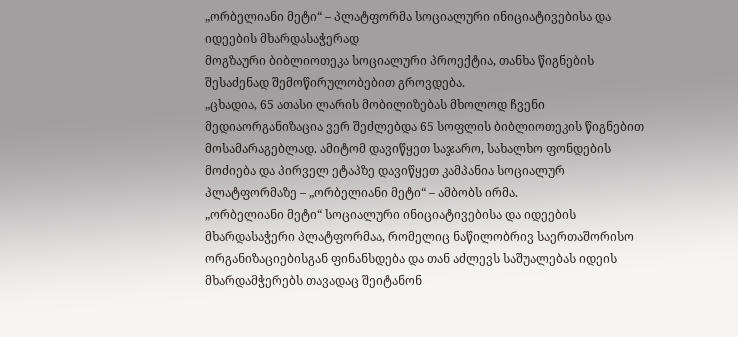„ორბელიანი მეტი“ – პლატფორმა სოციალური ინიციატივებისა და იდეების მხარდასაჭერად
მოგზაური ბიბლიოთეკა სოციალური პროექტია, თანხა წიგნების შესაძენად შემოწირულობებით გროვდება.
„ცხადია, 65 ათასი ლარის მობილიზებას მხოლოდ ჩვენი მედიაორგანიზაცია ვერ შეძლებდა 65 სოფლის ბიბლიოთეკის წიგნებით მოსამარაგებლად. ამიტომ დავიწყეთ საჯარო, სახალხო ფონდების მოძიება და პირველ ეტაპზე დავიწყეთ კამპანია სოციალურ პლატფორმაზე – „ორბელიანი მეტი“ – ამბობს ირმა.
„ორბელიანი მეტი“ სოციალური ინიციატივებისა და იდეების მხარდასაჭერი პლატფორმაა, რომელიც ნაწილობრივ საერთაშორისო ორგანიზაციებისგან ფინანსდება და თან აძლევს საშუალებას იდეის მხარდამჭერებს თავადაც შეიტანონ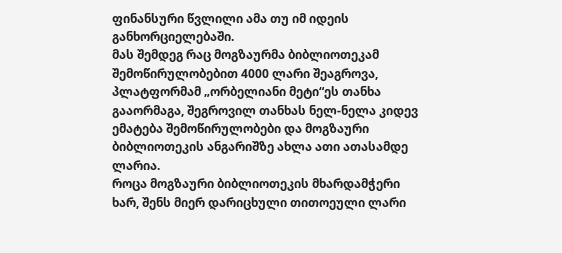ფინანსური წვლილი ამა თუ იმ იდეის განხორციელებაში.
მას შემდეგ რაც მოგზაურმა ბიბლიოთეკამ შემოწირულობებით 4000 ლარი შეაგროვა, პლატფორმამ „ორბელიანი მეტი“ეს თანხა გააორმაგა, შეგროვილ თანხას ნელ-ნელა კიდევ ემატება შემოწირულობები და მოგზაური ბიბლიოთეკის ანგარიშზე ახლა ათი ათასამდე ლარია.
როცა მოგზაური ბიბლიოთეკის მხარდამჭერი ხარ, შენს მიერ დარიცხული თითოეული ლარი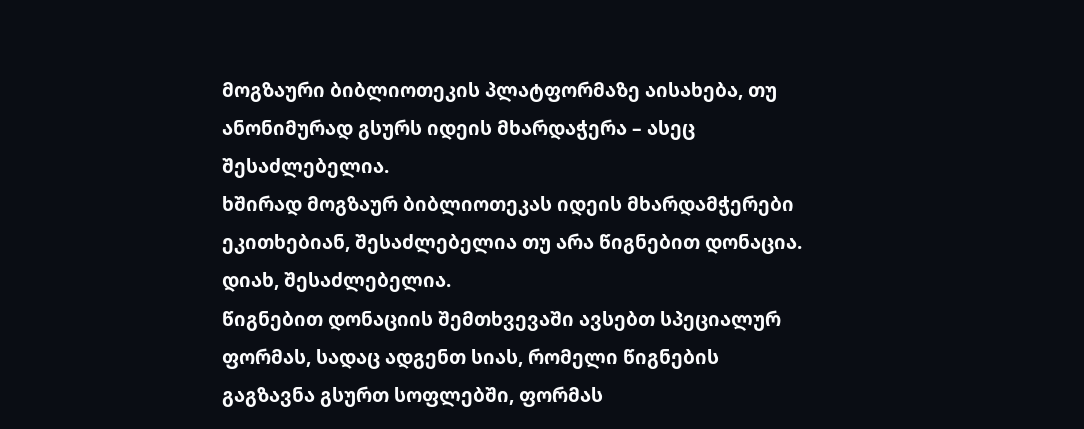მოგზაური ბიბლიოთეკის პლატფორმაზე აისახება, თუ ანონიმურად გსურს იდეის მხარდაჭერა – ასეც შესაძლებელია.
ხშირად მოგზაურ ბიბლიოთეკას იდეის მხარდამჭერები ეკითხებიან, შესაძლებელია თუ არა წიგნებით დონაცია. დიახ, შესაძლებელია.
წიგნებით დონაციის შემთხვევაში ავსებთ სპეციალურ ფორმას, სადაც ადგენთ სიას, რომელი წიგნების გაგზავნა გსურთ სოფლებში, ფორმას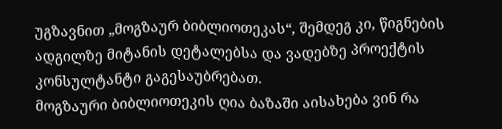უგზავნით „მოგზაურ ბიბლიოთეკას“, შემდეგ კი, წიგნების ადგილზე მიტანის დეტალებსა და ვადებზე პროექტის კონსულტანტი გაგესაუბრებათ.
მოგზაური ბიბლიოთეკის ღია ბაზაში აისახება ვინ რა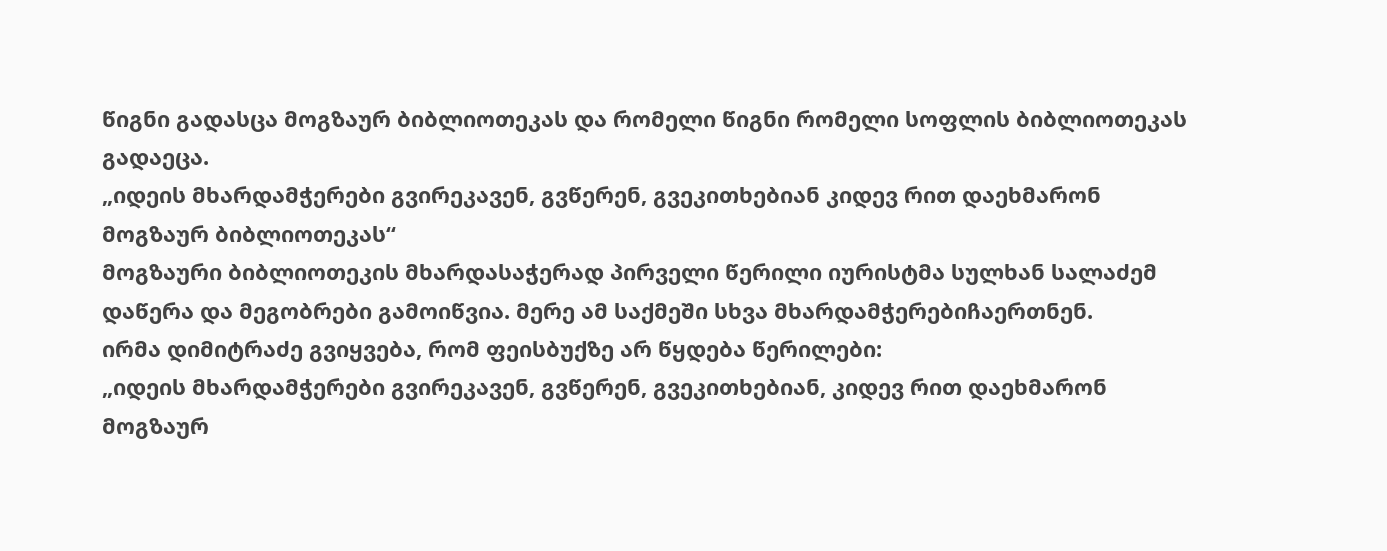წიგნი გადასცა მოგზაურ ბიბლიოთეკას და რომელი წიგნი რომელი სოფლის ბიბლიოთეკას გადაეცა.
„იდეის მხარდამჭერები გვირეკავენ, გვწერენ, გვეკითხებიან კიდევ რით დაეხმარონ მოგზაურ ბიბლიოთეკას“
მოგზაური ბიბლიოთეკის მხარდასაჭერად პირველი წერილი იურისტმა სულხან სალაძემ დაწერა და მეგობრები გამოიწვია. მერე ამ საქმეში სხვა მხარდამჭერებიჩაერთნენ.
ირმა დიმიტრაძე გვიყვება, რომ ფეისბუქზე არ წყდება წერილები:
„იდეის მხარდამჭერები გვირეკავენ, გვწერენ, გვეკითხებიან, კიდევ რით დაეხმარონ მოგზაურ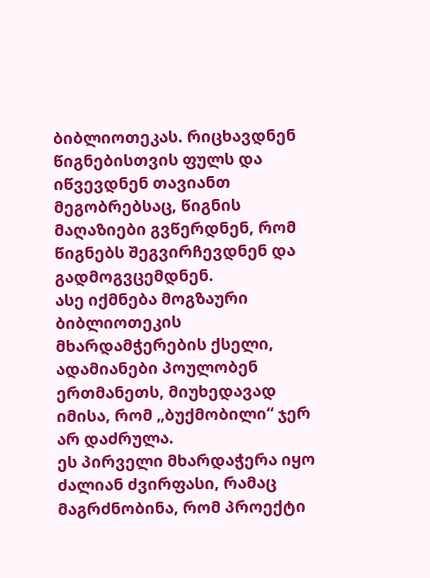ბიბლიოთეკას. რიცხავდნენ წიგნებისთვის ფულს და იწვევდნენ თავიანთ მეგობრებსაც, წიგნის მაღაზიები გვწერდნენ, რომ წიგნებს შეგვირჩევდნენ და გადმოგვცემდნენ.
ასე იქმნება მოგზაური ბიბლიოთეკის მხარდამჭერების ქსელი, ადამიანები პოულობენ ერთმანეთს, მიუხედავად იმისა, რომ „ბუქმობილი“ ჯერ არ დაძრულა.
ეს პირველი მხარდაჭერა იყო ძალიან ძვირფასი, რამაც მაგრძნობინა, რომ პროექტი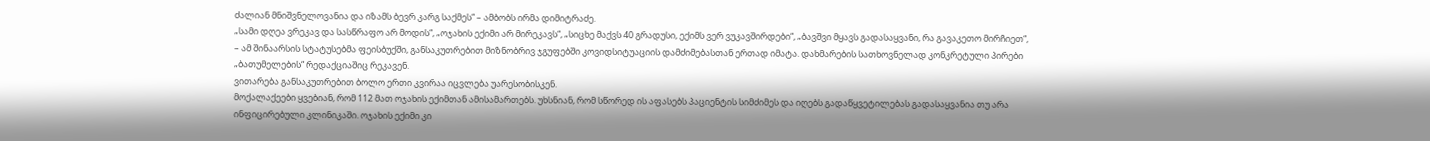ძალიან მნიშვნელოვანია და იზამს ბევრ კარგ საქმეს“ – ამბობს ირმა დიმიტრაძე.
„სამი დღეა ვრეკავ და სასწრაფო არ მოდის“, „ოჯახის ექიმი არ მირეკავს“, „სიცხე მაქვს 40 გრადუსი, ექიმს ვერ ვუკავშირდები“, „ბავშვი მყავს გადასაყვანი, რა გავაკეთო მირჩიეთ“, – ამ შინაარსის სტატუსებმა ფეისბუქში, განსაკუთრებით მიზნობრივ ჯგუფებში კოვიდსიტუაციის დამძიმებასთან ერთად იმატა. დახმარების სათხოვნელად კონკრეტული პირები „ბათუმელების“ რედაქციაშიც რეკავენ.
ვითარება განსაკუთრებით ბოლო ერთი კვირაა იცვლება უარესობისკენ.
მოქალაქეები ყვებიან, რომ 112 მათ ოჯახის ექიმთან ამისამართებს. უხსნიან, რომ სწორედ ის აფასებს პაციენტის სიმძიმეს და იღებს გადაწყვეტილებას გადასაყვანია თუ არა ინფიცირებული კლინიკაში. ოჯახის ექიმი კი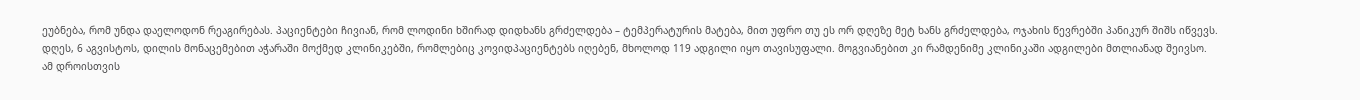ეუბნება, რომ უნდა დაელოდონ რეაგირებას. პაციენტები ჩივიან, რომ ლოდინი ხშირად დიდხანს გრძელდება – ტემპერატურის მატება, მით უფრო თუ ეს ორ დღეზე მეტ ხანს გრძელდება, ოჯახის წევრებში პანიკურ შიშს იწვევს.
დღეს, 6 აგვისტოს, დილის მონაცემებით აჭარაში მოქმედ კლინიკებში, რომლებიც კოვიდპაციენტებს იღებენ, მხოლოდ 119 ადგილი იყო თავისუფალი. მოგვიანებით კი რამდენიმე კლინიკაში ადგილები მთლიანად შეივსო.
ამ დროისთვის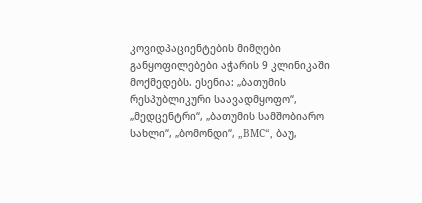კოვიდპაციენტების მიმღები განყოფილებები აჭარის 9 კლინიკაში მოქმედებს. ესენია: „ბათუმის რესპუბლიკური საავადმყოფო“, „მედცენტრი“, „ბათუმის სამშობიარო სახლი“, „ბომონდი“, „BMC“, ბაუ,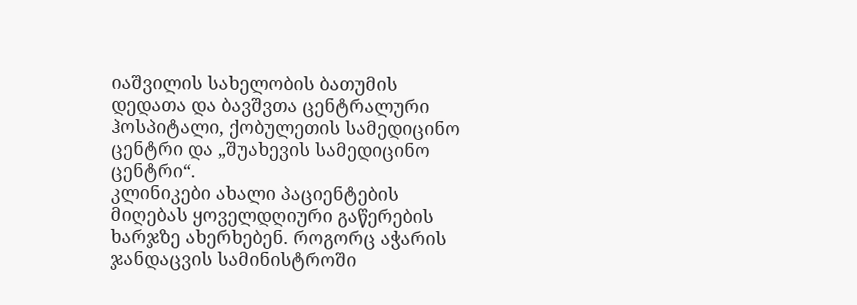იაშვილის სახელობის ბათუმის დედათა და ბავშვთა ცენტრალური ჰოსპიტალი, ქობულეთის სამედიცინო ცენტრი და „შუახევის სამედიცინო ცენტრი“.
კლინიკები ახალი პაციენტების მიღებას ყოველდღიური გაწერების ხარჯზე ახერხებენ. როგორც აჭარის ჯანდაცვის სამინისტროში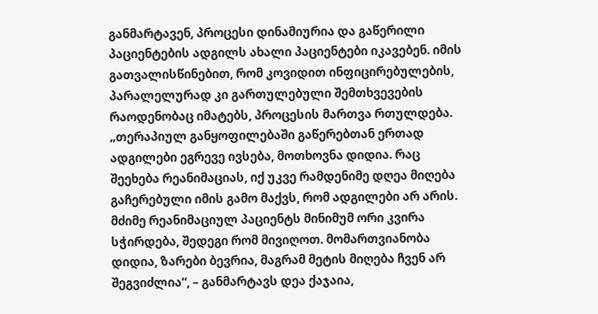განმარტავენ, პროცესი დინამიურია და გაწერილი პაციენტების ადგილს ახალი პაციენტები იკავებენ. იმის გათვალისწინებით, რომ კოვიდით ინფიცირებულების, პარალელურად კი გართულებული შემთხვევების რაოდენობაც იმატებს, პროცესის მართვა რთულდება.
„თერაპიულ განყოფილებაში გაწერებთან ერთად ადგილები ეგრევე ივსება, მოთხოვნა დიდია. რაც შეეხება რეანიმაციას, იქ უკვე რამდენიმე დღეა მიღება გაჩერებული იმის გამო მაქვს, რომ ადგილები არ არის. მძიმე რეანიმაციულ პაციენტს მინიმუმ ორი კვირა სჭირდება, შედეგი რომ მივიღოთ. მომართვიანობა დიდია, ზარები ბევრია, მაგრამ მეტის მიღება ჩვენ არ შეგვიძლია“, – განმარტავს დეა ქაჯაია,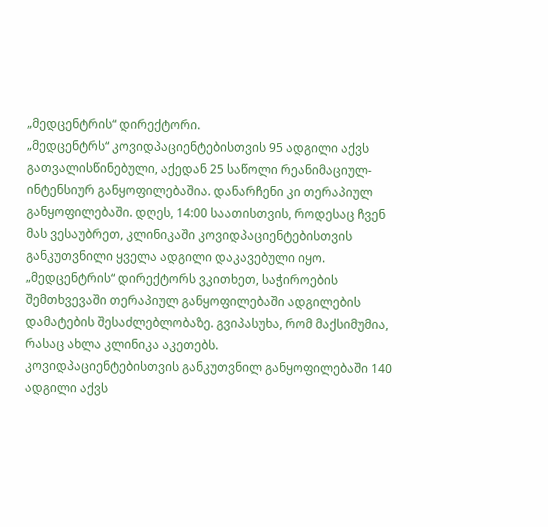„მედცენტრის“ დირექტორი.
„მედცენტრს“ კოვიდპაციენტებისთვის 95 ადგილი აქვს გათვალისწინებული, აქედან 25 საწოლი რეანიმაციულ-ინტენსიურ განყოფილებაშია. დანარჩენი კი თერაპიულ განყოფილებაში. დღეს, 14:00 საათისთვის, როდესაც ჩვენ მას ვესაუბრეთ, კლინიკაში კოვიდპაციენტებისთვის განკუთვნილი ყველა ადგილი დაკავებული იყო.
„მედცენტრის“ დირექტორს ვკითხეთ, საჭიროების შემთხვევაში თერაპიულ განყოფილებაში ადგილების დამატების შესაძლებლობაზე. გვიპასუხა, რომ მაქსიმუმია, რასაც ახლა კლინიკა აკეთებს.
კოვიდპაციენტებისთვის განკუთვნილ განყოფილებაში 140 ადგილი აქვს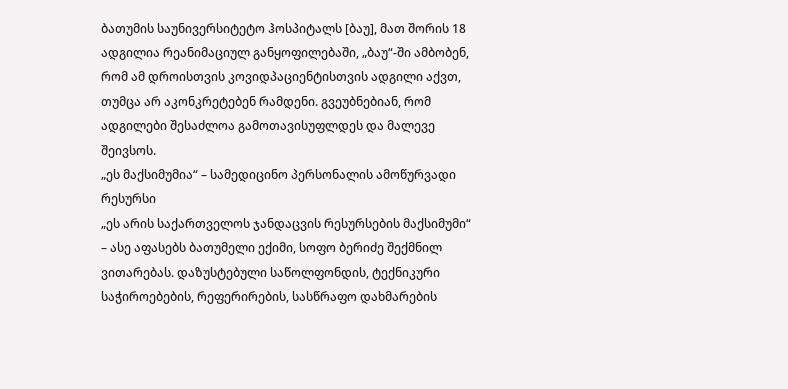ბათუმის საუნივერსიტეტო ჰოსპიტალს [ბაუ], მათ შორის 18 ადგილია რეანიმაციულ განყოფილებაში, „ბაუ“-ში ამბობენ, რომ ამ დროისთვის კოვიდპაციენტისთვის ადგილი აქვთ, თუმცა არ აკონკრეტებენ რამდენი. გვეუბნებიან, რომ ადგილები შესაძლოა გამოთავისუფლდეს და მალევე შეივსოს.
„ეს მაქსიმუმია“ – სამედიცინო პერსონალის ამოწურვადი რესურსი
„ეს არის საქართველოს ჯანდაცვის რესურსების მაქსიმუმი“ – ასე აფასებს ბათუმელი ექიმი, სოფო ბერიძე შექმნილ ვითარებას. დაზუსტებული საწოლფონდის, ტექნიკური საჭიროებების, რეფერირების, სასწრაფო დახმარების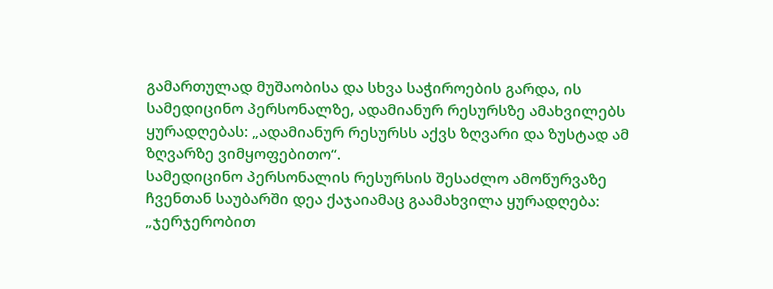გამართულად მუშაობისა და სხვა საჭიროების გარდა, ის სამედიცინო პერსონალზე, ადამიანურ რესურსზე ამახვილებს ყურადღებას: „ადამიანურ რესურსს აქვს ზღვარი და ზუსტად ამ ზღვარზე ვიმყოფებითო“.
სამედიცინო პერსონალის რესურსის შესაძლო ამოწურვაზე ჩვენთან საუბარში დეა ქაჯაიამაც გაამახვილა ყურადღება:
„ჯერჯერობით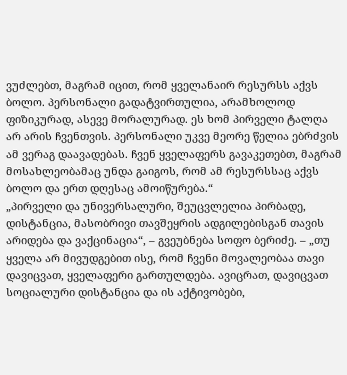ვუძლებთ, მაგრამ იცით, რომ ყველანაირ რესურსს აქვს ბოლო. პერსონალი გადატვირთულია, არამხოლოდ ფიზიკურად, ასევე მორალურად. ეს ხომ პირველი ტალღა არ არის ჩვენთვის. პერსონალი უკვე მეორე წელია ებრძვის ამ ვერაგ დაავადებას. ჩვენ ყველაფერს გავაკეთებთ, მაგრამ მოსახლეობამაც უნდა გაიგოს, რომ ამ რესურსსაც აქვს ბოლო და ერთ დღესაც ამოიწურება.“
„პირველი და უნივერსალური, შეუცვლელია პირბადე, დისტანცია, მასობრივი თავშეყრის ადგილებისგან თავის არიდება და ვაქცინაცია“, – გვეუბნება სოფო ბერიძე. – „თუ ყველა არ მივუდგებით ისე, რომ ჩვენი მოვალეობაა თავი დავიცვათ, ყველაფერი გართულდება. ავიცრათ, დავიცვათ სოციალური დისტანცია და ის აქტივობები,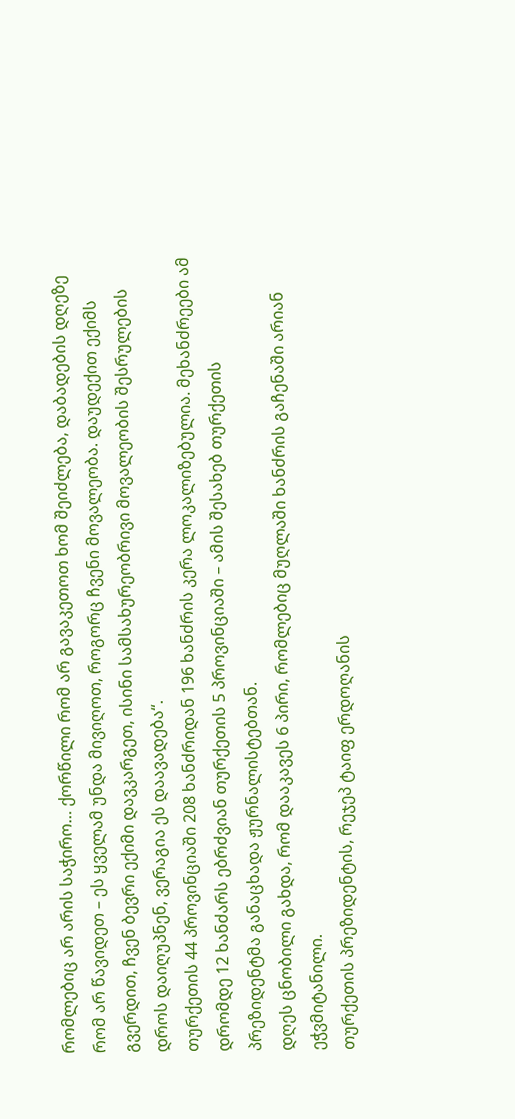რომლებიც არ არის საჭირო… ქორწილი რომ არ გავაკეთოთ ხომ შეიძლება, დაბადების დღეზე რომ არ წავიდეთ – ეს ყველამ უნდა მივიღოთ, როგორც ჩვენი მოვალეობა. დაუდექით ექიმს გვერდით, ჩვენ ბევრი ექიმი დავკარგეთ, ისინი სამსახურეობრივი მოვალეობის შესრულების დროს დაიღუპნენ, ვერაგია ეს დაავადება“.
თურქეთის 44 პროვინციაში 208 ხანძრიდან 196 ხანძრის კერა ლოკალიზებულია. მეხანძრეები ამ დრომდე 12 ხანძარს ებრძვიან თურქეთის 5 პროვინციაში – ამის შესახებ თურქეთის პრეზიდენტმა განაცხადა ჟურნალისტებთან.
დღეს ცნობილი გახდა, რომ დააკავეს 6 პირი, რომლებიც მუღლაში ხანძრის გაჩენაში არიან ეჭვმიტანილი.
თურქეთის პრეზიდენტის, რეჯეპ ტაიფ ერდოღანის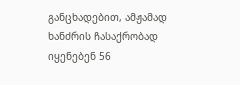განცხადებით, ამჟამად ხანძრის ჩასაქრობად იყენებენ 56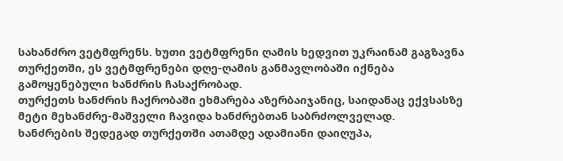სახანძრო ვეტმფრენს. ხუთი ვეტმფრენი ღამის ხედვით უკრაინამ გაგზავნა თურქეთში, ეს ვეტმფრენები დღე-ღამის განმავლობაში იქნება გამოყენებული ხანძრის ჩასაქრობად.
თურქეთს ხანძრის ჩაქრობაში ეხმარება აზერბაიჯანიც, საიდანაც ექვსასზე მეტი მეხანძრე-მაშველი ჩავიდა ხანძრებთან საბრძოლველად.
ხანძრების შედეგად თურქეთში ათამდე ადამიანი დაიღუპა,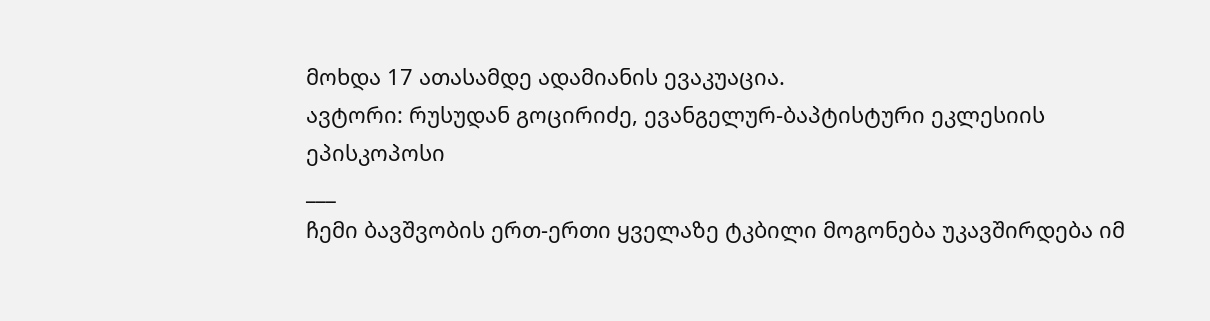მოხდა 17 ათასამდე ადამიანის ევაკუაცია.
ავტორი: რუსუდან გოცირიძე, ევანგელურ-ბაპტისტური ეკლესიის ეპისკოპოსი
___
ჩემი ბავშვობის ერთ-ერთი ყველაზე ტკბილი მოგონება უკავშირდება იმ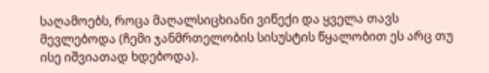საღამოებს, როცა მაღალსიცხიანი ვიწექი და ყველა თავს მევლებოდა (ჩემი ჯანმრთელობის სისუსტის წყალობით ეს არც თუ ისე იშვიათად ხდებოდა).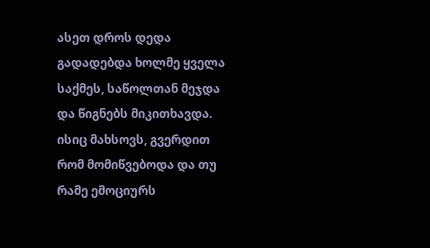ასეთ დროს დედა გადადებდა ხოლმე ყველა საქმეს, საწოლთან მეჯდა და წიგნებს მიკითხავდა. ისიც მახსოვს, გვერდით რომ მომიწვებოდა და თუ რამე ემოციურს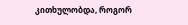კითხულობდა, როგორ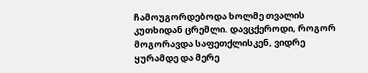ჩამოუგორდებოდა ხოლმე თვალის კუთხიდან ცრემლი. დავცქეროდი, როგორ მოგორავდა საფეთქლისკენ, ვიდრე ყურამდე და მერე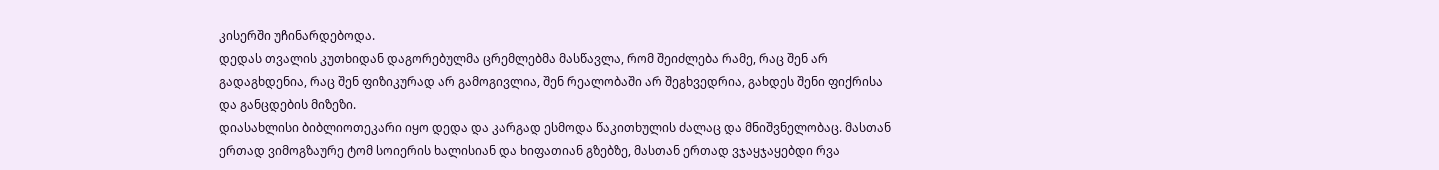კისერში უჩინარდებოდა.
დედას თვალის კუთხიდან დაგორებულმა ცრემლებმა მასწავლა, რომ შეიძლება რამე, რაც შენ არ გადაგხდენია, რაც შენ ფიზიკურად არ გამოგივლია, შენ რეალობაში არ შეგხვედრია, გახდეს შენი ფიქრისა და განცდების მიზეზი.
დიასახლისი ბიბლიოთეკარი იყო დედა და კარგად ესმოდა წაკითხულის ძალაც და მნიშვნელობაც. მასთან ერთად ვიმოგზაურე ტომ სოიერის ხალისიან და ხიფათიან გზებზე, მასთან ერთად ვჯაყჯაყებდი რვა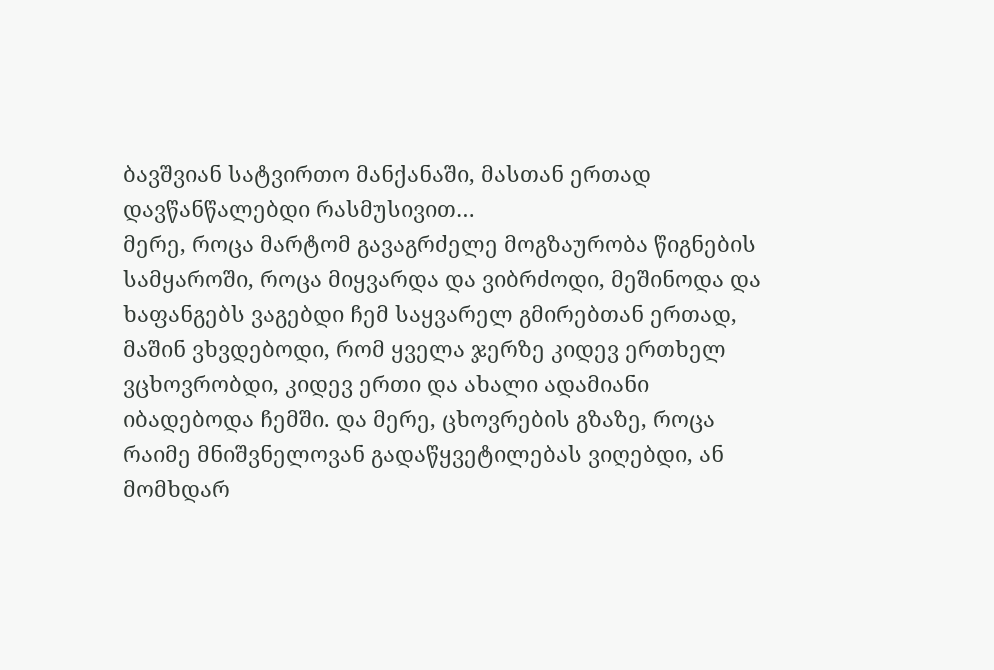ბავშვიან სატვირთო მანქანაში, მასთან ერთად დავწანწალებდი რასმუსივით…
მერე, როცა მარტომ გავაგრძელე მოგზაურობა წიგნების სამყაროში, როცა მიყვარდა და ვიბრძოდი, მეშინოდა და ხაფანგებს ვაგებდი ჩემ საყვარელ გმირებთან ერთად, მაშინ ვხვდებოდი, რომ ყველა ჯერზე კიდევ ერთხელ ვცხოვრობდი, კიდევ ერთი და ახალი ადამიანი იბადებოდა ჩემში. და მერე, ცხოვრების გზაზე, როცა რაიმე მნიშვნელოვან გადაწყვეტილებას ვიღებდი, ან მომხდარ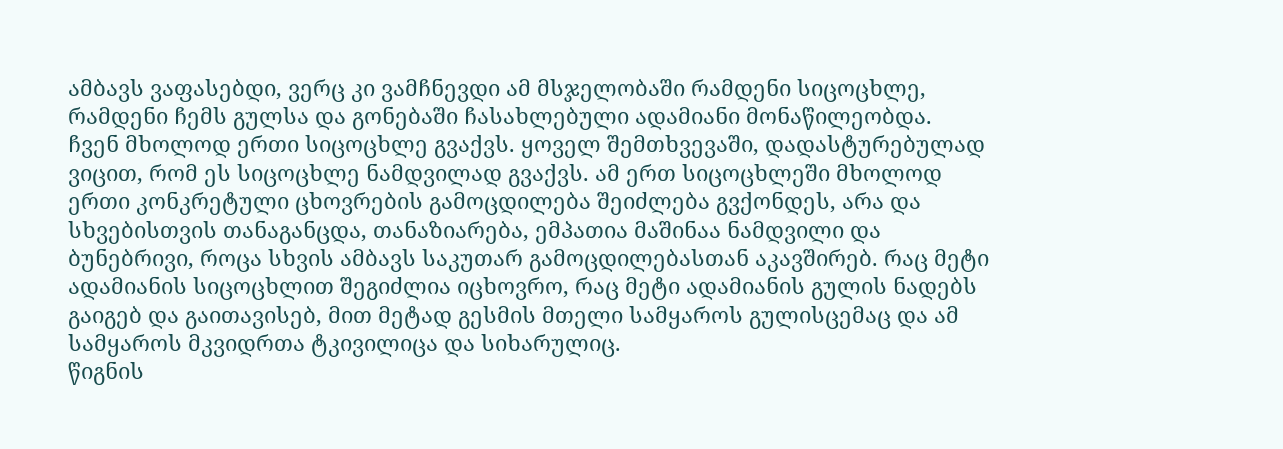ამბავს ვაფასებდი, ვერც კი ვამჩნევდი ამ მსჯელობაში რამდენი სიცოცხლე, რამდენი ჩემს გულსა და გონებაში ჩასახლებული ადამიანი მონაწილეობდა.
ჩვენ მხოლოდ ერთი სიცოცხლე გვაქვს. ყოველ შემთხვევაში, დადასტურებულად ვიცით, რომ ეს სიცოცხლე ნამდვილად გვაქვს. ამ ერთ სიცოცხლეში მხოლოდ ერთი კონკრეტული ცხოვრების გამოცდილება შეიძლება გვქონდეს, არა და სხვებისთვის თანაგანცდა, თანაზიარება, ემპათია მაშინაა ნამდვილი და ბუნებრივი, როცა სხვის ამბავს საკუთარ გამოცდილებასთან აკავშირებ. რაც მეტი ადამიანის სიცოცხლით შეგიძლია იცხოვრო, რაც მეტი ადამიანის გულის ნადებს გაიგებ და გაითავისებ, მით მეტად გესმის მთელი სამყაროს გულისცემაც და ამ სამყაროს მკვიდრთა ტკივილიცა და სიხარულიც.
წიგნის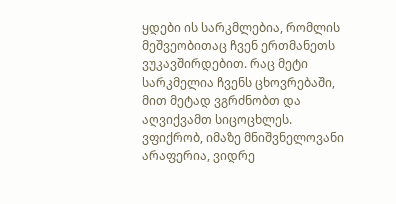ყდები ის სარკმლებია, რომლის მეშვეობითაც ჩვენ ერთმანეთს ვუკავშირდებით. რაც მეტი სარკმელია ჩვენს ცხოვრებაში, მით მეტად ვგრძნობთ და აღვიქვამთ სიცოცხლეს.
ვფიქრობ, იმაზე მნიშვნელოვანი არაფერია, ვიდრე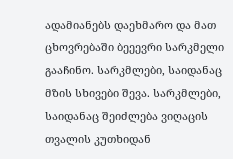ადამიანებს დაეხმარო და მათ ცხოვრებაში ბეეევრი სარკმელი გააჩინო. სარკმლები, საიდანაც მზის სხივები შევა. სარკმლები, საიდანაც შეიძლება ვიღაცის თვალის კუთხიდან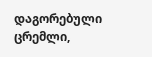დაგორებული ცრემლი,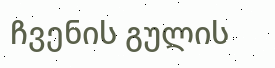ჩვენის გულის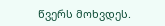წვერს მოხვდეს.